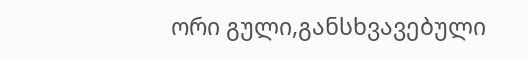ორი გული,განსხვავებული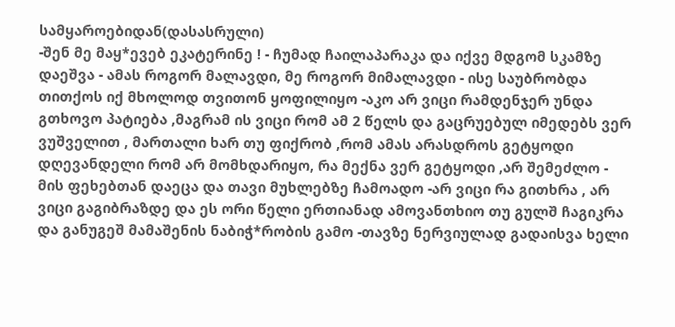სამყაროებიდან(დასასრული)
-შენ მე მაყ*ევებ ეკატერინე ! - ჩუმად ჩაილაპარაკა და იქვე მდგომ სკამზე დაეშვა - ამას როგორ მალავდი, მე როგორ მიმალავდი - ისე საუბრობდა თითქოს იქ მხოლოდ თვითონ ყოფილიყო -აკო არ ვიცი რამდენჯერ უნდა გთხოვო პატიება ,მაგრამ ის ვიცი რომ ამ 2 წელს და გაცრუებულ იმედებს ვერ ვუშველით , მართალი ხარ თუ ფიქრობ ,რომ ამას არასდროს გეტყოდი დღევანდელი რომ არ მომხდარიყო, რა მექნა ვერ გეტყოდი ,არ შემეძლო - მის ფეხებთან დაეცა და თავი მუხლებზე ჩამოადო -არ ვიცი რა გითხრა , არ ვიცი გაგიბრაზდე და ეს ორი წელი ერთიანად ამოვანთხიო თუ გულშ ჩაგიკრა და განუგეშ მამაშენის ნაბიჭ*რობის გამო -თავზე ნერვიულად გადაისვა ხელი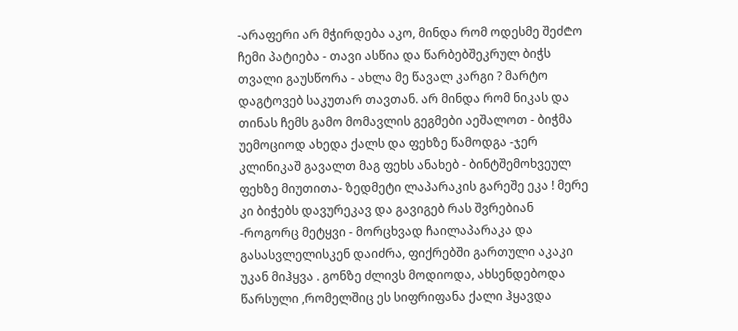-არაფერი არ მჭირდება აკო, მინდა რომ ოდესმე შეძ₾ო ჩემი პატიება - თავი ასწია და წარბებშეკრულ ბიჭს თვალი გაუსწორა - ახლა მე წავალ კარგი ? მარტო დაგტოვებ საკუთარ თავთან. არ მინდა რომ ნიკას და თინას ჩემს გამო მომავლის გეგმები აეშალოთ - ბიჭმა უემოციოდ ახედა ქალს და ფეხზე წამოდგა -ჯერ კლინიკაშ გავალთ მაგ ფეხს ანახებ - ბინტშემოხვეულ ფეხზე მიუთითა- ზედმეტი ლაპარაკის გარეშე ეკა ! მერე კი ბიჭებს დავურეკავ და გავიგებ რას შვრებიან -როგორც მეტყვი - მორცხვად ჩაილაპარაკა და გასასვლელისკენ დაიძრა, ფიქრებში გართული აკაკი უკან მიჰყვა . გონზე ძლივს მოდიოდა, ახსენდებოდა წარსული ,რომელშიც ეს სიფრიფანა ქალი ჰყავდა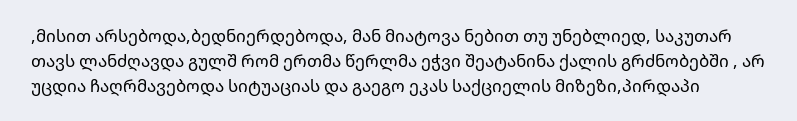,მისით არსებოდა,ბედნიერდებოდა, მან მიატოვა ნებით თუ უნებლიედ, საკუთარ თავს ლანძღავდა გულშ რომ ერთმა წერლმა ეჭვი შეატანინა ქალის გრძნობებში , არ უცდია ჩაღრმავებოდა სიტუაციას და გაეგო ეკას საქციელის მიზეზი,პირდაპი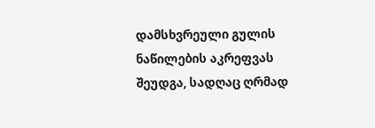დამსხვრეული გულის ნაწილების აკრეფვას შეუდგა, სადღაც ღრმად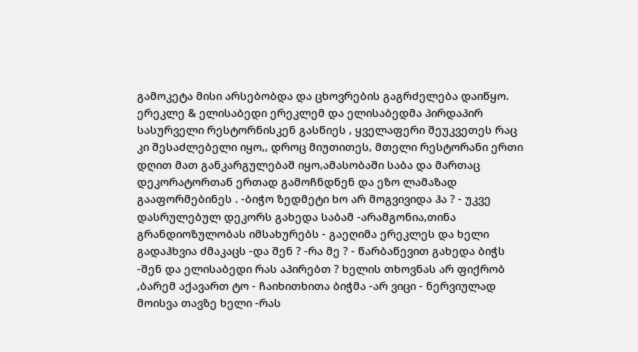გამოკეტა მისი არსებობდა და ცხოვრების გაგრძელება დაიწყო. ერეკლე & ელისაბედი ერეკლემ და ელისაბედმა პირდაპირ სასურველი რესტორნისკენ გასწიეს , ყველაფერი შეუკვეთეს რაც კი შესაძლებელი იყო,, დროც მიუთითეს, მთელი რესტორანი ერთი დღით მათ განკარგულებაშ იყო,ამასობაში საბა და მართაც დეკორატორთან ერთად გამოჩნდნენ და ეზო ლამაზად გააფორმებინეს . -ბიჭო ზედმეტი ხო არ მოგვივიდა ჰა ? - უკვე დასრულებულ დეკორს გახედა საბამ -არამგონია,თინა გრანდიოზულობას იმსახურებს - გაეღიმა ერეკლეს და ხელი გადაჰხვია ძმაკაცს -და შენ ? -რა მე ? - წარბაწევით გახედა ბიჭს -შენ და ელისაბედი რას აპირებთ ? ხელის თხოვნას არ ფიქრობ ,ბარემ აქავართ ტო - ჩაიხითხითა ბიჭმა -არ ვიცი - ნერვიულად მოისვა თავზე ხელი -რას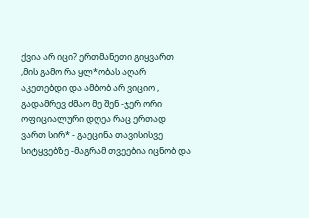ქვია არ იცი? ერთმანეთი გიყვართ ,მის გამო რა ყლ*ობას აღარ აკეთებდი და ამბობ არ ვიციო , გადამრევ ძმაო მე შენ -ჯერ ორი ოფიციალური დღეა რაც ერთად ვართ სირ* - გაეცინა თავისისვე სიტყვებზე -მაგრამ თვეებია იცნობ და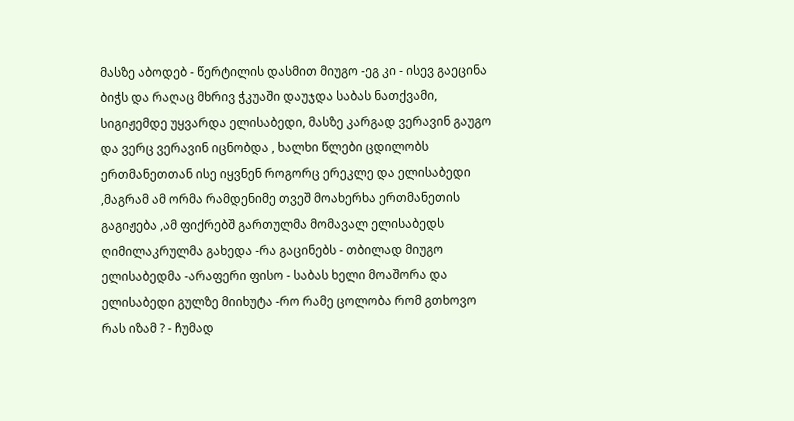მასზე აბოდებ - წერტილის დასმით მიუგო -ეგ კი - ისევ გაეცინა ბიჭს და რაღაც მხრივ ჭკუაში დაუჯდა საბას ნათქვამი, სიგიჟემდე უყვარდა ელისაბედი, მასზე კარგად ვერავინ გაუგო და ვერც ვერავინ იცნობდა , ხალხი წლები ცდილობს ერთმანეთთან ისე იყვნენ როგორც ერეკლე და ელისაბედი ,მაგრამ ამ ორმა რამდენიმე თვეშ მოახერხა ერთმანეთის გაგიჟება ,ამ ფიქრებშ გართულმა მომავალ ელისაბედს ღიმილაკრულმა გახედა -რა გაცინებს - თბილად მიუგო ელისაბედმა -არაფერი ფისო - საბას ხელი მოაშორა და ელისაბედი გულზე მიიხუტა -რო რამე ცოლობა რომ გთხოვო რას იზამ ? - ჩუმად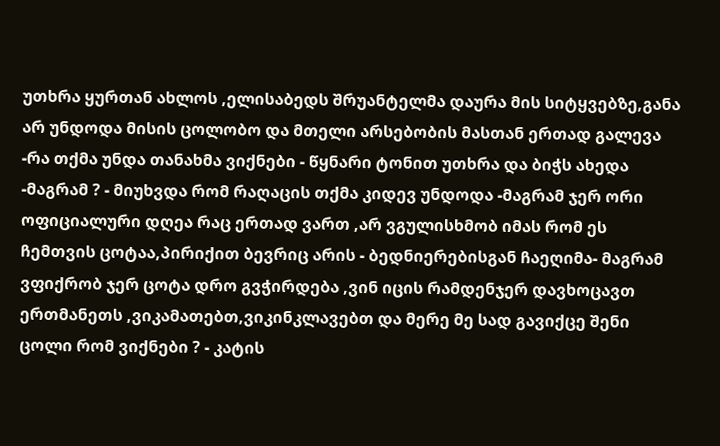უთხრა ყურთან ახლოს ,ელისაბედს შრუანტელმა დაურა მის სიტყვებზე,განა არ უნდოდა მისის ცოლობო და მთელი არსებობის მასთან ერთად გალევა -რა თქმა უნდა თანახმა ვიქნები - წყნარი ტონით უთხრა და ბიჭს ახედა -მაგრამ ? - მიუხვდა რომ რაღაცის თქმა კიდევ უნდოდა -მაგრამ ჯერ ორი ოფიციალური დღეა რაც ერთად ვართ ,არ ვგულისხმობ იმას რომ ეს ჩემთვის ცოტაა,პირიქით ბევრიც არის - ბედნიერებისგან ჩაეღიმა- მაგრამ ვფიქრობ ჯერ ცოტა დრო გვჭირდება ,ვინ იცის რამდენჯერ დავხოცავთ ერთმანეთს ,ვიკამათებთ,ვიკინკლავებთ და მერე მე სად გავიქცე შენი ცოლი რომ ვიქნები ? - კატის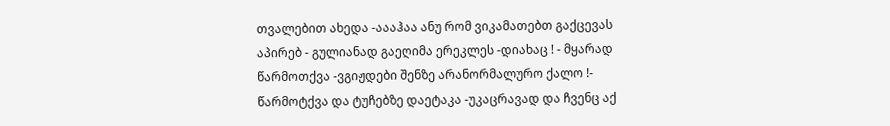თვალებით ახედა -აააჰაა ანუ რომ ვიკამათებთ გაქცევას აპირებ - გულიანად გაეღიმა ერეკლეს -დიახაც ! - მყარად წარმოთქვა -ვგიჟდები შენზე არანორმალურო ქალო !- წარმოტქვა და ტუჩებზე დაეტაკა -უკაცრავად და ჩვენც აქ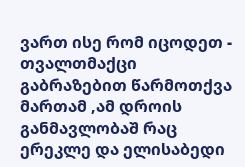ვართ ისე რომ იცოდეთ - თვალთმაქცი გაბრაზებით წარმოთქვა მართამ ,ამ დროის განმავლობაშ რაც ერეკლე და ელისაბედი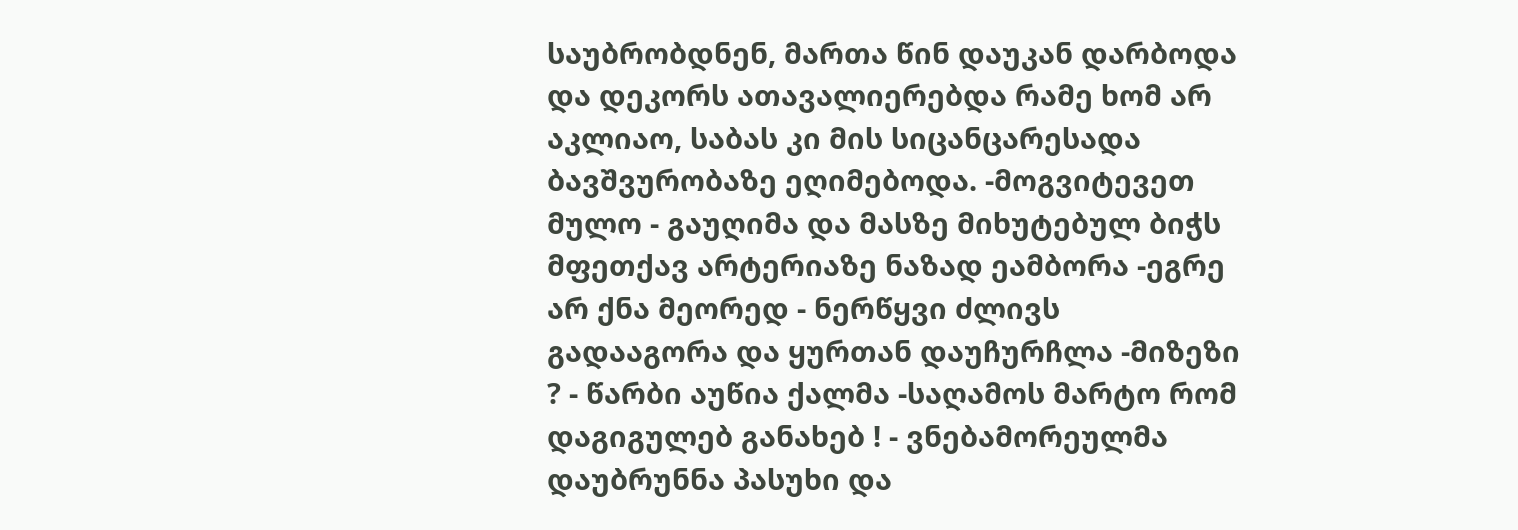საუბრობდნენ, მართა წინ დაუკან დარბოდა და დეკორს ათავალიერებდა რამე ხომ არ აკლიაო, საბას კი მის სიცანცარესადა ბავშვურობაზე ეღიმებოდა. -მოგვიტევეთ მულო - გაუღიმა და მასზე მიხუტებულ ბიჭს მფეთქავ არტერიაზე ნაზად ეამბორა -ეგრე არ ქნა მეორედ - ნერწყვი ძლივს გადააგორა და ყურთან დაუჩურჩლა -მიზეზი ? - წარბი აუწია ქალმა -საღამოს მარტო რომ დაგიგულებ განახებ ! - ვნებამორეულმა დაუბრუნნა პასუხი და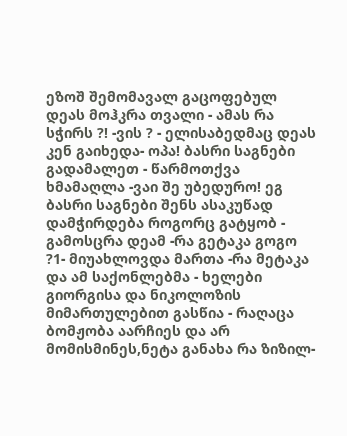ეზოშ შემომავალ გაცოფებულ დეას მოჰკრა თვალი - ამას რა სჭირს ?! -ვის ? - ელისაბედმაც დეას კენ გაიხედა- ოპა! ბასრი საგნები გადამალეთ - წარმოთქვა ხმამაღლა -ვაი შე უბედურო! ეგ ბასრი საგნები შენს ასაკუწად დამჭირდება როგორც გატყობ - გამოსცრა დეამ -რა გეტაკა გოგო ?1- მიუახლოვდა მართა -რა მეტაკა და ამ საქონლებმა - ხელები გიორგისა და ნიკოლოზის მიმართულებით გასწია - რაღაცა ბომჟობა აარჩიეს და არ მომისმინეს,ნეტა განახა რა ზიზილ-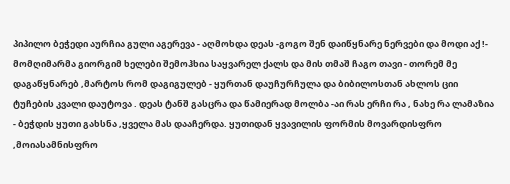პიპილო ბეჭედი აურჩია გული აგერევა - აღმოხდა დეას -გოგო შენ დაიწყნარე ნერვები და მოდი აქ !- მომღიმარმა გიორგიმ ხელები შემოჰხია საყვარელ ქალს და მის თმაშ ჩაგო თავი - თორემ მე დაგაწყნარებ ,მარტოს რომ დაგიგულებ - ყურთან დაუჩურჩულა და ბიბილოსთან ახლოს ციი ტუჩების კვალი დაუტოვა . დეას ტანშ გასცრა და წამიერად მოლბა -აი რას ერჩი რა , ნახე რა ლამაზია - ბეჭდის ყუთი გახსნა ,ყველა მას დააჩერდა. ყუთიდან ყვავილის ფორმის მოვარდისფრო ,მოიასამნისფრო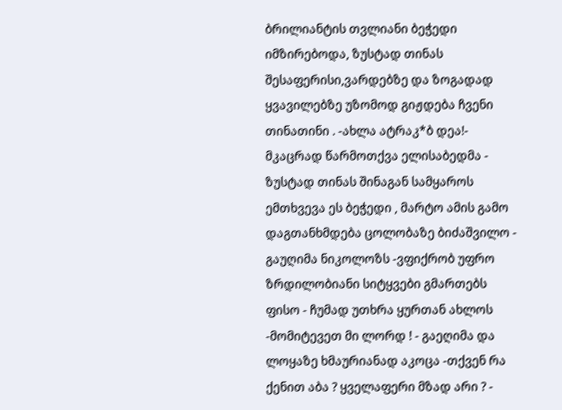ბრილიანტის თვლიანი ბეჭედი იმზირებოდა, ზუსტად თინას შესაფერისი,ვარდებზე და ზოგადად ყვავილებზე უზომოდ გიჟდება ჩვენი თინათინი . -ახლა ატრაკ*ბ დეა!- მკაცრად წარმოთქვა ელისაბედმა - ზუსტად თინას შინაგან სამყაროს ემთხვევა ეს ბეჭედი , მარტო ამის გამო დაგთანხმდება ცოლობაზე ბიძაშვილო - გაუღიმა ნიკოლოზს -ვფიქრობ უფრო ზრდილობიანი სიტყვები გმართებს ფისო - ჩუმად უთხრა ყურთან ახლოს -მომიტევეთ მი ლორდ ! - გაეღიმა და ლოყაზე ხმაურიანად აკოცა -თქვენ რა ქენით აბა ? ყველაფერი მზად არი ? -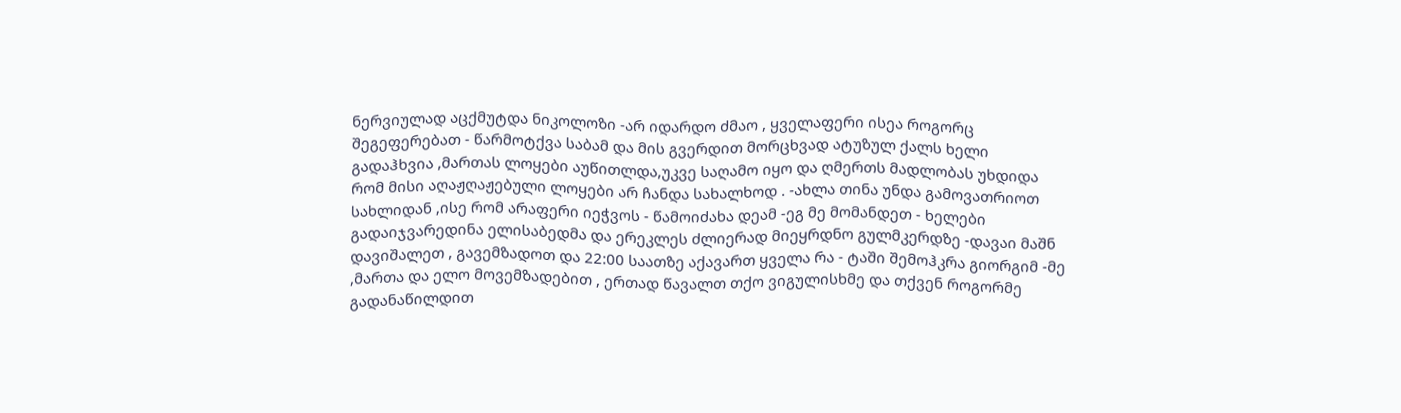ნერვიულად აცქმუტდა ნიკოლოზი -არ იდარდო ძმაო , ყველაფერი ისეა როგორც შეგეფერებათ - წარმოტქვა საბამ და მის გვერდით მორცხვად ატუზულ ქალს ხელი გადაჰხვია ,მართას ლოყები აუწითლდა,უკვე საღამო იყო და ღმერთს მადლობას უხდიდა რომ მისი აღაჟღაჟებული ლოყები არ ჩანდა სახალხოდ . -ახლა თინა უნდა გამოვათრიოთ სახლიდან ,ისე რომ არაფერი იეჭვოს - წამოიძახა დეამ -ეგ მე მომანდეთ - ხელები გადაიჯვარედინა ელისაბედმა და ერეკლეს ძლიერად მიეყრდნო გულმკერდზე -დავაი მაშნ დავიშალეთ , გავემზადოთ და 22:00 საათზე აქავართ ყველა რა - ტაში შემოჰკრა გიორგიმ -მე ,მართა და ელო მოვემზადებით , ერთად წავალთ თქო ვიგულისხმე და თქვენ როგორმე გადანაწილდით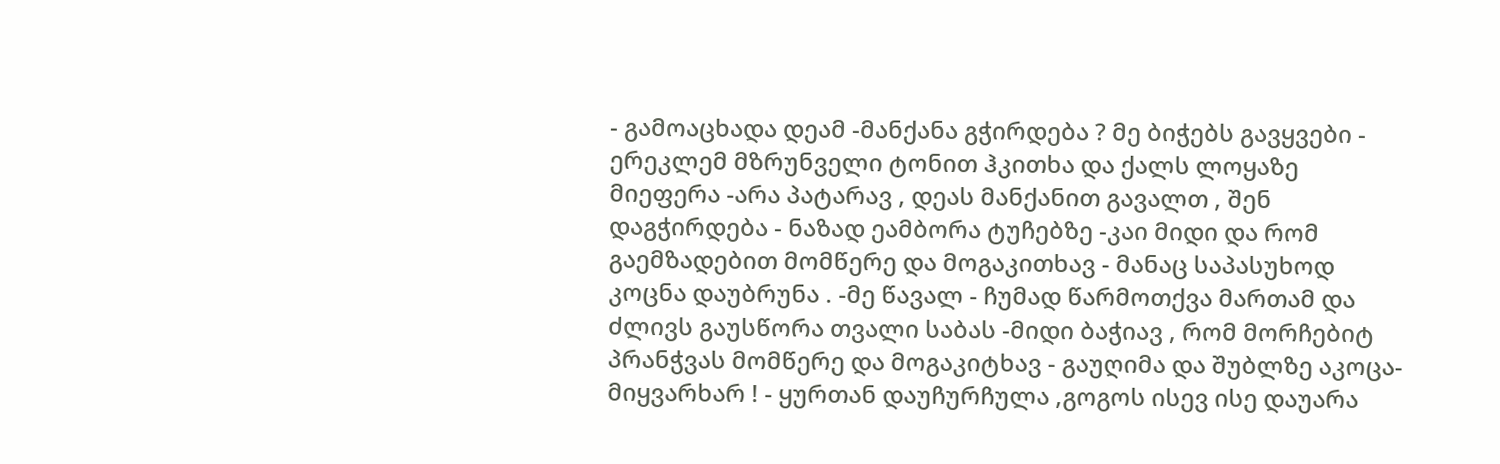- გამოაცხადა დეამ -მანქანა გჭირდება ? მე ბიჭებს გავყვები - ერეკლემ მზრუნველი ტონით ჰკითხა და ქალს ლოყაზე მიეფერა -არა პატარავ , დეას მანქანით გავალთ , შენ დაგჭირდება - ნაზად ეამბორა ტუჩებზე -კაი მიდი და რომ გაემზადებით მომწერე და მოგაკითხავ - მანაც საპასუხოდ კოცნა დაუბრუნა . -მე წავალ - ჩუმად წარმოთქვა მართამ და ძლივს გაუსწორა თვალი საბას -მიდი ბაჭიავ , რომ მორჩებიტ პრანჭვას მომწერე და მოგაკიტხავ - გაუღიმა და შუბლზე აკოცა-მიყვარხარ ! - ყურთან დაუჩურჩულა ,გოგოს ისევ ისე დაუარა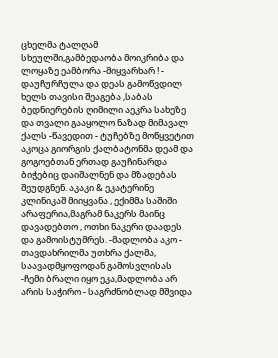ცხელმა ტალღამ სხეულში,გამბედაობა მოიკრიბა და ლოყაზე ეამბორა -მიყვარხარ ! - დაუჩურჩულა და დეას გამოწვდილ ხელს თავისი შეაგება ,საბას ბედნიერების ღიმილი აეკრა სახეზე და თვალი გააყოლო ნაზად მიმავალ ქალს -წავედით - ტუჩებზე მოწყვეტით აკოცა გიორგის ქალბატონმა დეამ და გოგოებთან ერთად გაუჩინარდა ბიჭებიც დაიშალნენ და მზადებას შეუდგნენ. აკაკი & ეკატერინე კლინიკაშ მიიყვანა , ექიმმა საშიში არაფერია,მაგრამ ნაკერს მაინც დავადებთო , ოთხი ნაკერი დაადეს და გამოისტუმრეს. -მადლობა აკო - თავდახრილმა უთხრა ქალმა, საავადმყოფოდან გამოსვლისას -ჩემი ბრალი იყო ეკა,მადლობა არ არის საჭირო - საგრძნობლად მშვიდა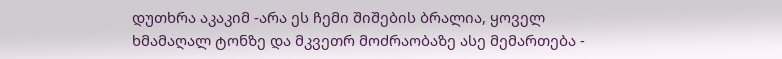დუთხრა აკაკიმ -არა ეს ჩემი შიშების ბრალია, ყოველ ხმამაღალ ტონზე და მკვეთრ მოძრაობაზე ასე მემართება -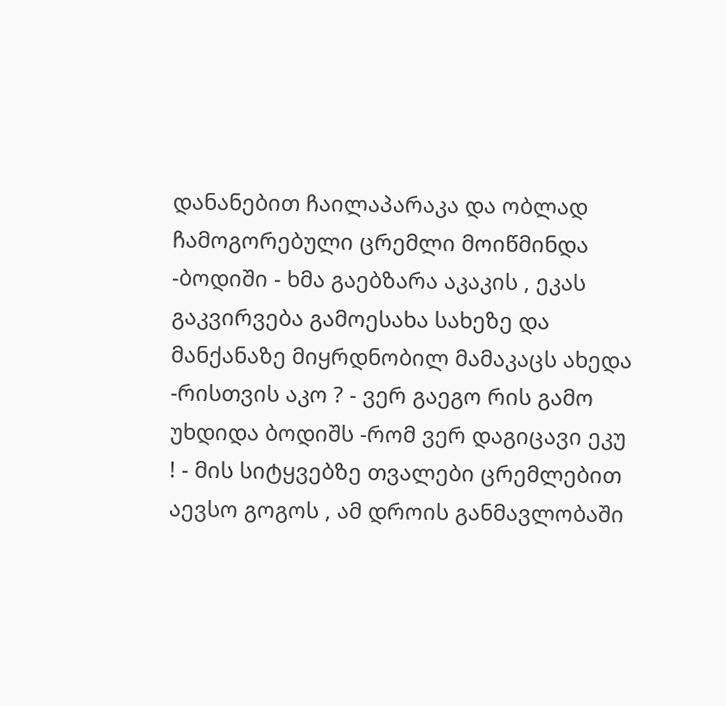დანანებით ჩაილაპარაკა და ობლად ჩამოგორებული ცრემლი მოიწმინდა -ბოდიში - ხმა გაებზარა აკაკის , ეკას გაკვირვება გამოესახა სახეზე და მანქანაზე მიყრდნობილ მამაკაცს ახედა -რისთვის აკო ? - ვერ გაეგო რის გამო უხდიდა ბოდიშს -რომ ვერ დაგიცავი ეკუ ! - მის სიტყვებზე თვალები ცრემლებით აევსო გოგოს , ამ დროის განმავლობაში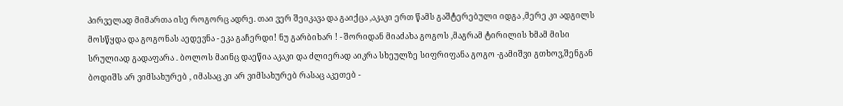პირველად მიმართა ისე როგორც ადრე. თაი ვერ შეიკავა და გაიქცა ,აკაკი ერთ წამს გაშტერებული იდგა ,მერე კი ადგილს მოსწყდა და გოგონას აედევნა - ეკა გაჩერდი! ნუ გარბიხარ ! - შორიდან მიაძახა გოგოს ,მაგრამ ტირილის ხმამ მისი სრულიად გადაფარა . ბოლოს მაინც დაეწია აკაკი და ძლიერად აიკრა სხეულზე სიფრიფანა გოგო -გამიშვი გთხოვ,შენგან ბოდიშს არ ვიმსახურებ , იმასაც კი არ ვიმსახურებ რასაც აკეთებ -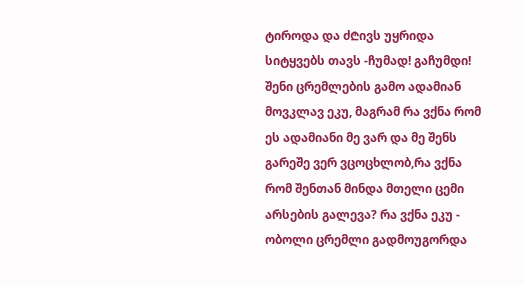ტიროდა და ძ₾ივს უყრიდა სიტყვებს თავს -ჩუმად! გაჩუმდი! შენი ცრემლების გამო ადამიან მოვკლავ ეკუ, მაგრამ რა ვქნა რომ ეს ადამიანი მე ვარ და მე შენს გარეშე ვერ ვცოცხლობ,რა ვქნა რომ შენთან მინდა მთელი ცემი არსების გალევა? რა ვქნა ეკუ - ობოლი ცრემლი გადმოუგორდა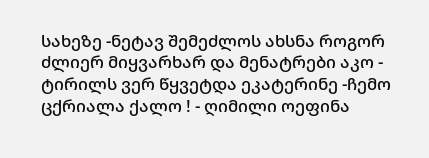სახეზე -ნეტავ შემეძლოს ახსნა როგორ ძლიერ მიყვარხარ და მენატრები აკო - ტირილს ვერ წყვეტდა ეკატერინე -ჩემო ცქრიალა ქალო ! - ღიმილი ოეფინა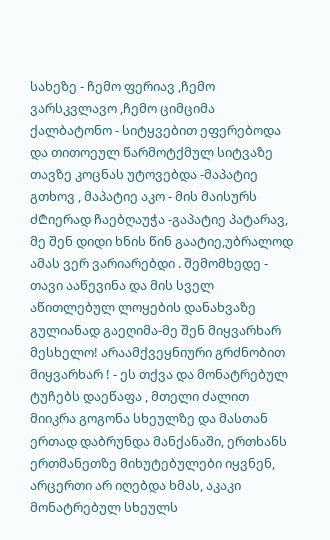სახეზე - ჩემო ფერიავ ,ჩემო ვარსკვლავო ,ჩემო ციმციმა ქალბატონო - სიტყვებით ეფერებოდა და თითოეულ წარმოტქმულ სიტვაზე თავზე კოცნას უტოვებდა -მაპატიე გთხოვ , მაპატიე აკო - მის მაისურს ძ₾იერად ჩაებღაუჭა -გაპატიე პატარავ, მე შენ დიდი ხნის წინ გაატიე,უბრალოდ ამას ვერ ვარიარებდი . შემომხედე - თავი ააწევინა და მის სველ აწითლებულ ლოყების დანახვაზე გულიანად გაეღიმა-მე შენ მიყვარხარ მესხელო! არაამქვეყნიური გრძნობით მიყვარხარ ! - ეს თქვა და მონატრებულ ტუჩებს დაეწაფა , მთელი ძალით მიიკრა გოგონა სხეულზე და მასთან ერთად დაბრუნდა მანქანაში, ერთხანს ერთმანეთზე მიხუტებულები იყვნენ, არცერთი არ იღებდა ხმას, აკაკი მონატრებულ სხეულს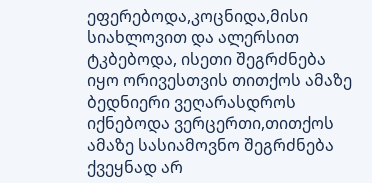ეფერებოდა,კოცნიდა,მისი სიახლოვით და ალერსით ტკბებოდა, ისეთი შეგრძნება იყო ორივესთვის თითქოს ამაზე ბედნიერი ვეღარასდროს იქნებოდა ვერცერთი,თითქოს ამაზე სასიამოვნო შეგრძნება ქვეყნად არ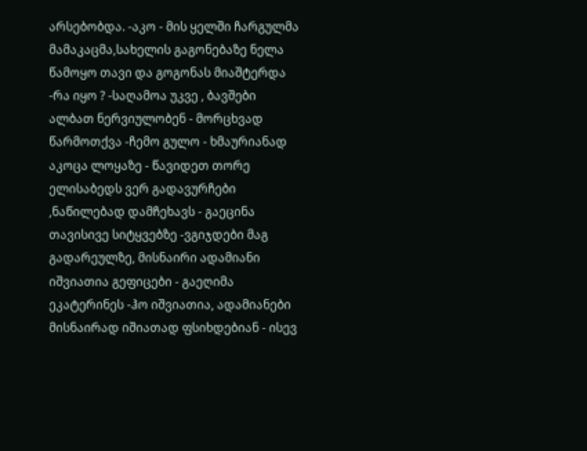არსებობდა. -აკო - მის ყელში ჩარგულმა მამაკაცმა,სახელის გაგონებაზე ნელა წამოყო თავი და გოგონას მიაშტერდა -რა იყო ? -საღამოა უკვე , ბავშები ალბათ ნერვიულობენ - მორცხვად წარმოთქვა -ჩემო გულო - ხმაურიანად აკოცა ლოყაზე - წავიდეთ თორე ელისაბედს ვერ გადავურჩები ,ნაწილებად დამჩეხავს - გაეცინა თავისივე სიტყვებზე -ვგიჯდები მაგ გადარეულზე, მისნაირი ადამიანი იშვიათია გეფიცები - გაეღიმა ეკატერინეს -ჰო იშვიათია, ადამიანები მისნაირად იშიათად ფსიხდებიან - ისევ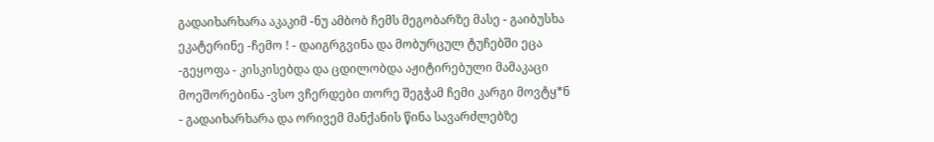გადაიხარხარა აკაკიმ -ნუ ამბობ ჩემს მეგობარზე მასე - გაიბუსხა ეკატერინე -ჩემო ! - დაიგრგვინა და მობურცულ ტუჩებში ეცა -გეყოფა - კისკისებდა და ცდილობდა აჟიტირებული მამაკაცი მოეშორებინა -ვსო ვჩერდები თორე შეგჭამ ჩემი კარგი მოვტყ*ნ - გადაიხარხარა და ორივემ მანქანის წინა სავარძლებზე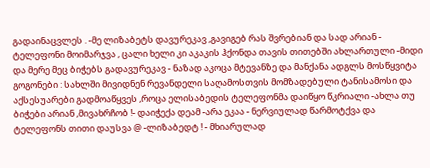გადაინაცვლეს . -მე ლიზაბეტს დავურეკავ ,გავიგებ რას შვრებიან და სად არიან - ტელეფონი მოიმარჯვა , ცალი ხელი კი აკაკის ჰქონდა თავის თითებში ახლართული -მიდი და მერე მეც ბიჭებს გადავურეკავ - ნაზად აკოცა მტევანზე და მანქანა ადგლს მოსწყვიტა გოგონები : სახლში მივიდნენ რევანდელი საღამოსთვის მომზადებული ტანისამოსი და აქსესუარები გადმოაწყვეს ,როცა ელისაბედის ტელეფონმა დაიწყო წკრიალი -ახლა თუ ბიჭები არიან ,მივახრჩობ !- დაიჭექა დეამ -არა ეკაა - ნერვიულად წარმოტქვა და ტელეფონს თითი დაუსვა @ -ლიზაბედტ ! - მხიარულად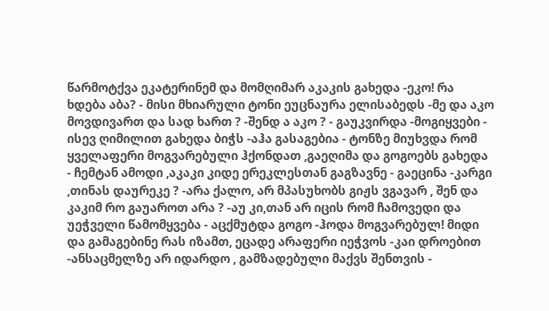წარმოტქვა ეკატერინემ და მომღიმარ აკაკის გახედა -ეკო! რა ხდება აბა? - მისი მხიარული ტონი ეუცნაურა ელისაბედს -მე და აკო მოვდივართ და სად ხართ ? -შენდ ა აკო ? - გაუკვირდა -მოგიყვები - ისევ ღიმილით გახედა ბიჭს -აჰა გასაგებია - ტონზე მიუხვდა რომ ყველაფერი მოგვარებული ჰქონდათ ,გაეღიმა და გოგოებს გახედა - ჩემტან ამოდი ,აკაკი კიდე ერეკლესთან გაგზავნე - გაეცინა -კარგი ,თინას დაურეკე ? -არა ქალო, არ მპასუხობს გიჟს ვგავარ , შენ და კაკიმ რო გაუაროთ არა ? -აუ კი,თან არ იცის რომ ჩამოვედი და უეჭველი წამომყვება - აცქმუტდა გოგო -ჰოდა მოგვარებულ! მიდი და გამაგებინე რას იზამთ, ეცადე არაფერი იეჭვოს -კაი დროებით -ანსაცმელზე არ იდარდო , გამზადებული მაქვს შენთვის -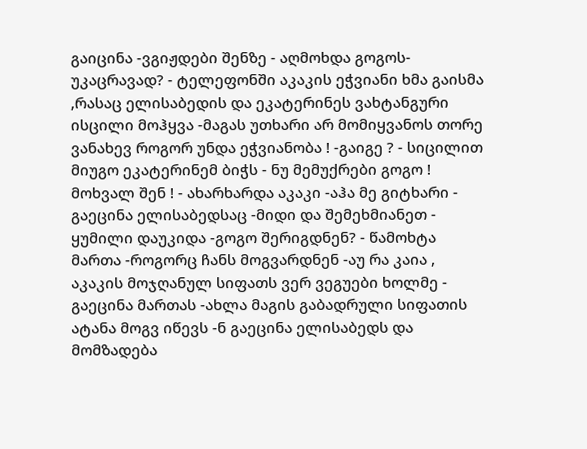გაიცინა -ვგიჟდები შენზე - აღმოხდა გოგოს- უკაცრავად? - ტელეფონში აკაკის ეჭვიანი ხმა გაისმა ,რასაც ელისაბედის და ეკატერინეს ვახტანგური ისცილი მოჰყვა -მაგას უთხარი არ მომიყვანოს თორე ვანახევ როგორ უნდა ეჭვიანობა ! -გაიგე ? - სიცილით მიუგო ეკატერინემ ბიჭს - ნუ მემუქრები გოგო ! მოხვალ შენ ! - ახარხარდა აკაკი -აჰა მე გიტხარი - გაეცინა ელისაბედსაც -მიდი და შემეხმიანეთ - ყუმილი დაუკიდა -გოგო შერიგდნენ? - წამოხტა მართა -როგორც ჩანს მოგვარდნენ -აუ რა კაია , აკაკის მოჯღანულ სიფათს ვერ ვეგუები ხოლმე - გაეცინა მართას -ახლა მაგის გაბადრული სიფათის ატანა მოგვ იწევს -ნ გაეცინა ელისაბედს და მომზადება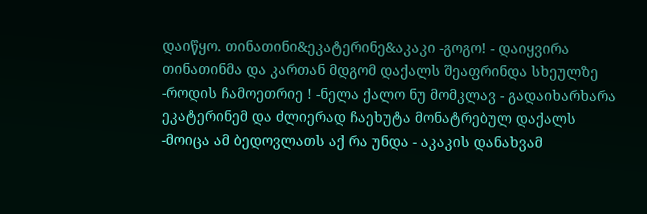დაიწყო. თინათინი&ეკატერინე&აკაკი -გოგო! - დაიყვირა თინათინმა და კართან მდგომ დაქალს შეაფრინდა სხეულზე -როდის ჩამოეთრიე ! -ნელა ქალო ნუ მომკლავ - გადაიხარხარა ეკატერინემ და ძლიერად ჩაეხუტა მონატრებულ დაქალს -მოიცა ამ ბედოვლათს აქ რა უნდა - აკაკის დანახვამ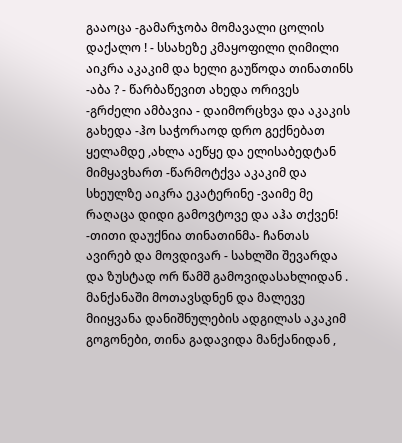გააოცა -გამარჯობა მომავალი ცოლის დაქალო ! - სსახეზე კმაყოფილი ღიმილი აიკრა აკაკიმ და ხელი გაუწოდა თინათინს -აბა ? - წარბაწევით ახედა ორივეს -გრძელი ამბავია - დაიმორცხვა და აკაკის გახედა -ჰო საჭორაოდ დრო გექნებათ ყელამდე ,ახლა აეწყე და ელისაბედტან მიმყავხართ -წარმოტქვა აკაკიმ და სხეულზე აიკრა ეკატერინე -ვაიმე მე რაღაცა დიდი გამოვტოვე და აჰა თქვენ! -თითი დაუქნია თინათინმა- ჩანთას ავირებ და მოვდივარ - სახლში შევარდა და ზუსტად ორ წამშ გამოვიდასახლიდან . მანქანაში მოთავსდნენ და მალევე მიიყვანა დანიშნულების ადგილას აკაკიმ გოგონები, თინა გადავიდა მანქანიდან ,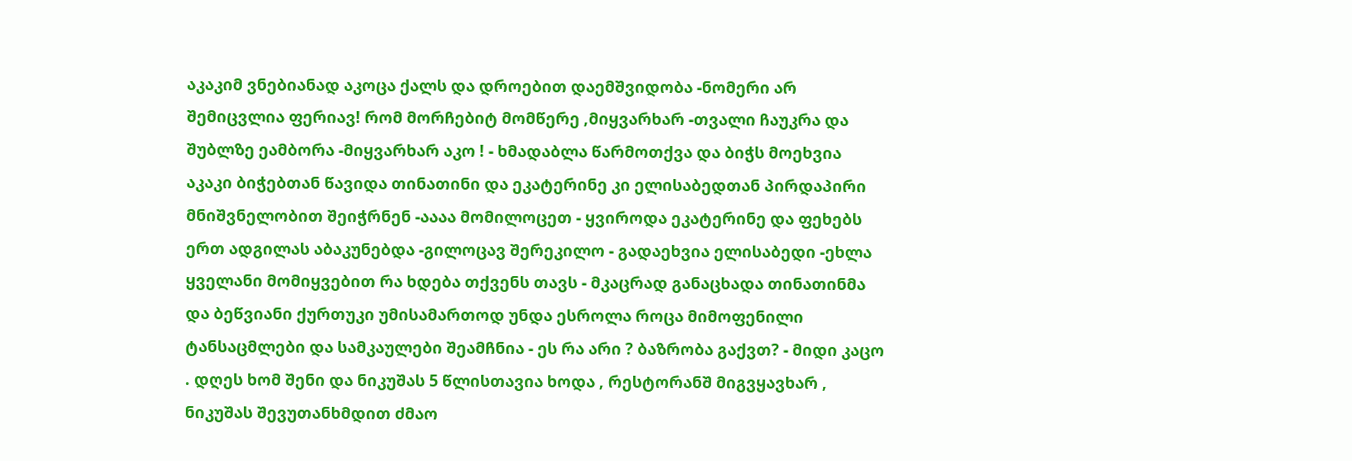აკაკიმ ვნებიანად აკოცა ქალს და დროებით დაემშვიდობა -ნომერი არ შემიცვლია ფერიავ! რომ მორჩებიტ მომწერე ,მიყვარხარ -თვალი ჩაუკრა და შუბლზე ეამბორა -მიყვარხარ აკო ! - ხმადაბლა წარმოთქვა და ბიჭს მოეხვია აკაკი ბიჭებთან წავიდა თინათინი და ეკატერინე კი ელისაბედთან პირდაპირი მნიშვნელობით შეიჭრნენ -აააა მომილოცეთ - ყვიროდა ეკატერინე და ფეხებს ერთ ადგილას აბაკუნებდა -გილოცავ შერეკილო - გადაეხვია ელისაბედი -ეხლა ყველანი მომიყვებით რა ხდება თქვენს თავს - მკაცრად განაცხადა თინათინმა და ბეწვიანი ქურთუკი უმისამართოდ უნდა ესროლა როცა მიმოფენილი ტანსაცმლები და სამკაულები შეამჩნია - ეს რა არი ? ბაზრობა გაქვთ? - მიდი კაცო . დღეს ხომ შენი და ნიკუშას 5 წლისთავია ხოდა , რესტორანშ მიგვყავხარ , ნიკუშას შევუთანხმდით ძმაო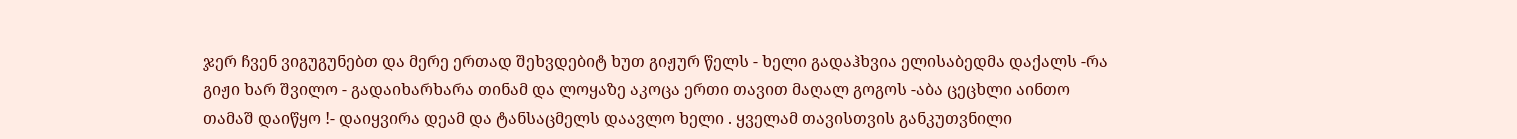ჯერ ჩვენ ვიგუგუნებთ და მერე ერთად შეხვდებიტ ხუთ გიჟურ წელს - ხელი გადაჰხვია ელისაბედმა დაქალს -რა გიჟი ხარ შვილო - გადაიხარხარა თინამ და ლოყაზე აკოცა ერთი თავით მაღალ გოგოს -აბა ცეცხლი აინთო თამაშ დაიწყო !- დაიყვირა დეამ და ტანსაცმელს დაავლო ხელი . ყველამ თავისთვის განკუთვნილი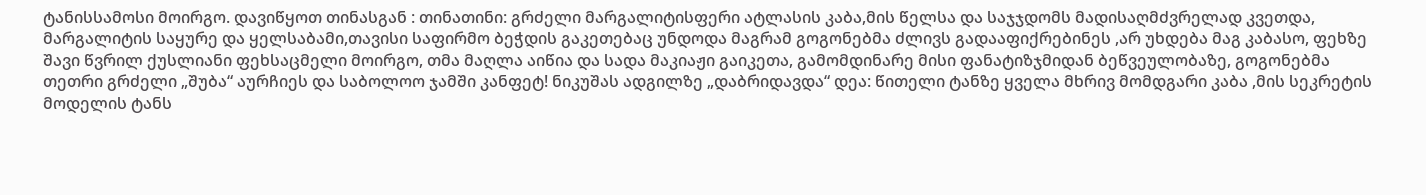ტანისსამოსი მოირგო. დავიწყოთ თინასგან : თინათინი: გრძელი მარგალიტისფერი ატლასის კაბა,მის წელსა და საჯჯდომს მადისაღმძვრელად კვეთდა, მარგალიტის საყურე და ყელსაბამი,თავისი საფირმო ბეჭდის გაკეთებაც უნდოდა მაგრამ გოგონებმა ძლივს გადააფიქრებინეს ,არ უხდება მაგ კაბასო, ფეხზე შავი წვრილ ქუსლიანი ფეხსაცმელი მოირგო, თმა მაღლა აიწია და სადა მაკიაჟი გაიკეთა, გამომდინარე მისი ფანატიზჯმიდან ბეწვეულობაზე, გოგონებმა თეთრი გრძელი „შუბა“ აურჩიეს და საბოლოო ჯამში კანფეტ! ნიკუშას ადგილზე „დაბრიდავდა“ დეა: წითელი ტანზე ყველა მხრივ მომდგარი კაბა ,მის სეკრეტის მოდელის ტანს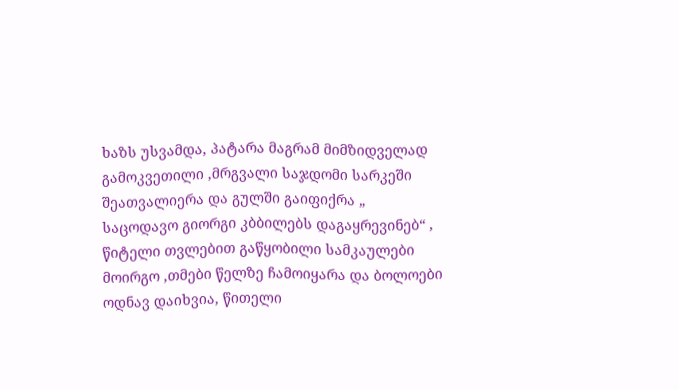ხაზს უსვამდა, პატარა მაგრამ მიმზიდველად გამოკვეთილი ,მრგვალი საჯდომი სარკეში შეათვალიერა და გულში გაიფიქრა „ საცოდავო გიორგი კბბილებს დაგაყრევინებ“ , წიტელი თვლებით გაწყობილი სამკაულები მოირგო ,თმები წელზე ჩამოიყარა და ბოლოები ოდნავ დაიხვია, წითელი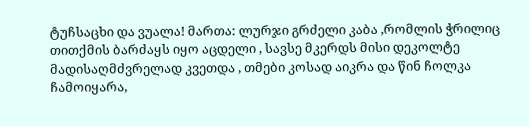ტუჩსაცხი და ვუალა! მართა: ლურჯი გრძელი კაბა ,რომლის ჭრილიც თითქმის ბარძაყს იყო აცდელი , სავსე მკერდს მისი დეკოლტე მადისაღმძვრელად კვეთდა , თმები კოსად აიკრა და წინ ჩოლკა ჩამოიყარა,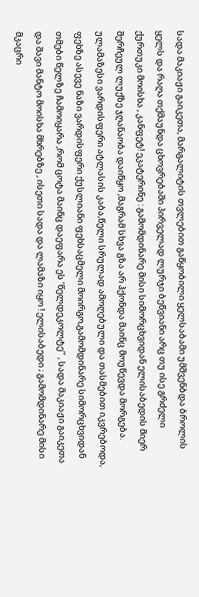სადა მაკიაჟი გაიკეთა, მარგალიტის თვლებით გაწყობილი ყელსაბამი უმშვენბდა ბროლის ყელს და რაღა თქმაუნდა ცხოვრებაში პირველად ლურჯი ბეწვიანი არც თუ ისე გრძელი ქურთუკი მოისხა , კანფეტ! ეკატერინე : გამომდინარე მისი სიმორცხვიდან ელისაბედის მიერ შერჩეულ ლუქზე ჯღანაობა დაიწყო ,მაგრამ სხვა გზა არ ჰქონდა მაინც მოუწევდა მორგება. ულამაზესი ვარდისფერი ატლასის კაბა,წელი სრულად ამოღებული და თასმებით იკვრებოდა, ფეხზე ასევე ნაზი ვარდისფერი ქუსლიანი ფეხსაცმელი მოირგო,გამომდინარე სიმორცხვიდან თმები წელზე ჩამოიყარა ,რომ ცოტა მაინც დაეფარა ეს ‘წელდეკოლტე’’ , სადა მაკიაჟი გაიკეთა და შავი მანტო მოისხა მხრებზე , ისეთი სადა და ლამაზი იყო ! ელისაბედი ; გამომდინარე მისი მკაცრი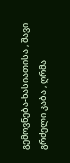გემოვნება-ხასიათისა , შავი გრძელი კაბა , ღრმა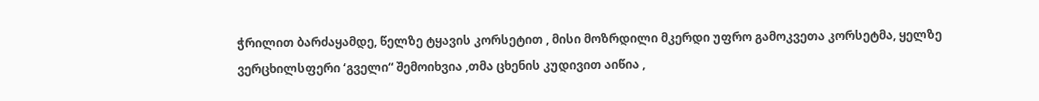ჭრილით ბარძაყამდე, წელზე ტყავის კორსეტით , მისი მოზრდილი მკერდი უფრო გამოკვეთა კორსეტმა, ყელზე ვერცხილსფერი ‘გველი“ შემოიხვია ,თმა ცხენის კუდივით აიწია ,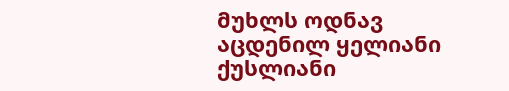მუხლს ოდნავ აცდენილ ყელიანი ქუსლიანი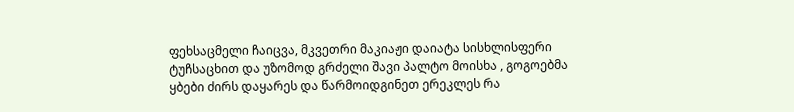ფეხსაცმელი ჩაიცვა, მკვეთრი მაკიაჟი დაიატა სისხლისფერი ტუჩსაცხით და უზომოდ გრძელი შავი პალტო მოისხა , გოგოებმა ყბები ძირს დაყარეს და წარმოიდგინეთ ერეკლეს რა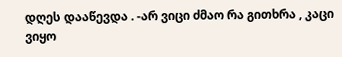დღეს დააწევდა . -არ ვიცი ძმაო რა გითხრა , კაცი ვიყო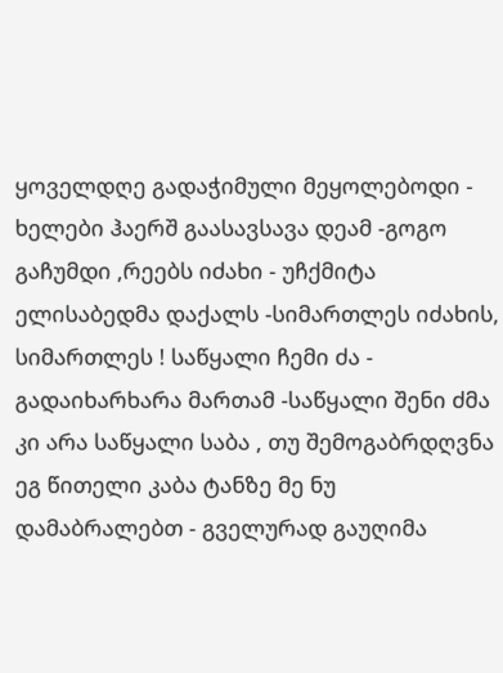ყოველდღე გადაჭიმული მეყოლებოდი - ხელები ჰაერშ გაასავსავა დეამ -გოგო გაჩუმდი ,რეებს იძახი - უჩქმიტა ელისაბედმა დაქალს -სიმართლეს იძახის, სიმართლეს ! საწყალი ჩემი ძა - გადაიხარხარა მართამ -საწყალი შენი ძმა კი არა საწყალი საბა , თუ შემოგაბრდღვნა ეგ წითელი კაბა ტანზე მე ნუ დამაბრალებთ - გველურად გაუღიმა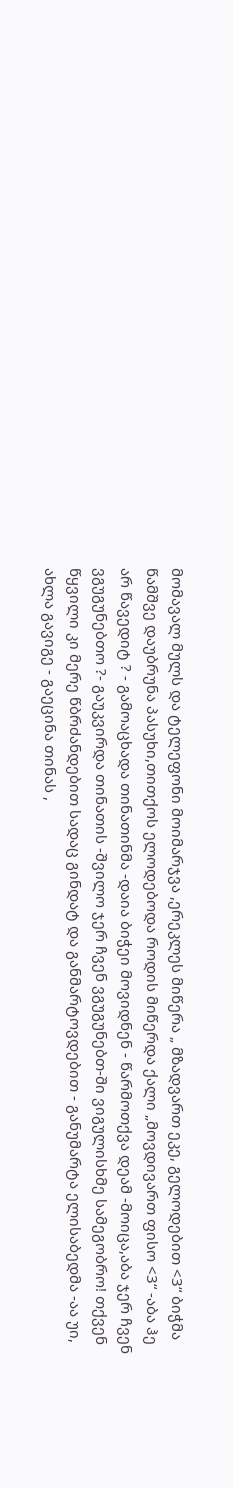მომავალ მულს და ტელეფონი მოიმარჯვა ,ერეკლეს მიწერა „ მზადვართ ეკე, გელოდებით <3“ ბიჭმა წამშვე დაუბრუნა პასუხი,თითქოს ელოდებოდა როდის მიწერდა ქალი „მოვდივართ ფისო <3“ -აბა ჰე არ წავედიტ ? - გამოაცხადა თინათინმა -დაია ბიჭეი მოვიდნენ - წარმოთქვა დეამ -მოიცა,აბა ჯერ ჩვენ ვგუგუნებთო ?- გაუკვირდა თინათის -შვილო ჯერ ჩვენ ვგუგუნებთ-ში ვიგულისხმე სამეგობრო! თქვენ წყვილი კი მერე წბრძანდებით სადაც გინდატ და განმარტოვდებით - განუმარტა ელისაბედმა -აა უი, ახლა გავიგე - გაეცინა თინას ,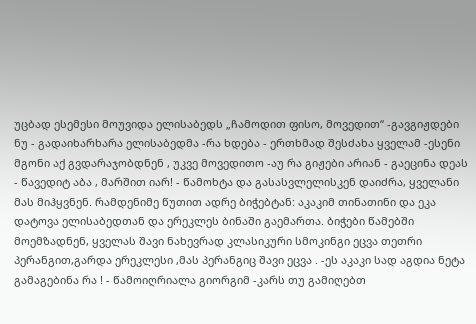უცბად ესემესი მოუვიდა ელისაბედს „ჩამოდით ფისო, მოვედით“ -გავგიჟდები ნუ - გადაიხარხარა ელისაბედმა -რა ხდება - ერთხმად შესძახა ყველამ -ესენი მგონი აქ გვდარაჯობდნენ , უკვე მოვედითო -აუ რა გიჟები არიან - გაეცინა დეას - წავედიტ აბა , მარშით იარ! - წამოხტა და გასასვლელისკენ დაიძრა, ყველანი მას მიჰყვნენ. რამდენიმე წუთით ადრე ბიჭებტან: აკაკიმ თინათინი და ეკა დატოვა ელისაბედთან და ერეკლეს ბინაში გაემართა. ბიჭები წამებში მოემზადნენ, ყველას შავი ნახევრად კლასიკური სმოკინგი ეცვა თეთრი პერანგით,გარდა ერეკლესი ,მას პერანგიც შავი ეცვა . -ეს აკაკი სად აგდია ნეტა გამაგებინა რა ! - წამოიღრიალა გიორგიმ -კარს თუ გამიღებთ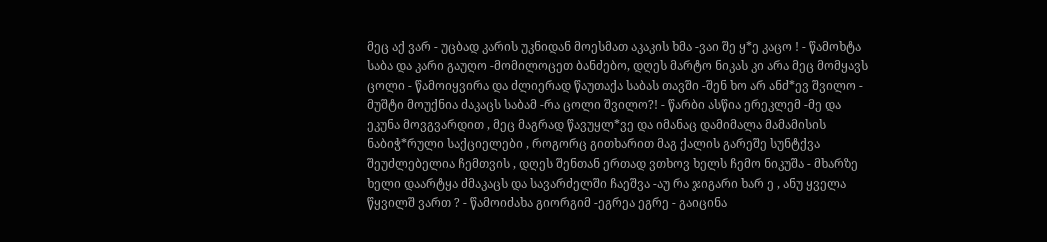მეც აქ ვარ - უცბად კარის უკნიდან მოესმათ აკაკის ხმა -ვაი შე ყ*ე კაცო ! - წამოხტა საბა და კარი გაუღო -მომილოცეთ ბანძებო, დღეს მარტო ნიკას კი არა მეც მომყავს ცოლი - წამოიყვირა და ძლიერად წაუთაქა საბას თავში -შენ ხო არ ანძ*ევ შვილო - მუშტი მოუქნია ძაკაცს საბამ -რა ცოლი შვილო?! - წარბი ასწია ერეკლემ -მე და ეკუნა მოვგვარდით , მეც მაგრად წავუყლ*ვე და იმანაც დამიმალა მამამისის ნაბიჭ*რული საქციელები , როგორც გითხარით მაგ ქალის გარეშე სუნტქვა შეუძლებელია ჩემთვის , დღეს შენთან ერთად ვთხოვ ხელს ჩემო ნიკუშა - მხარზე ხელი დაარტყა ძმაკაცს და სავარძელში ჩაეშვა -აუ რა ჯიგარი ხარ ე , ანუ ყველა წყვილშ ვართ ? - წამოიძახა გიორგიმ -ეგრეა ეგრე - გაიცინა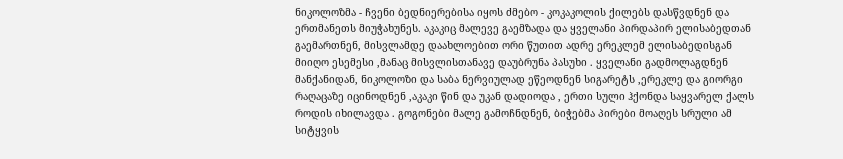ნიკოლოზმა - ჩვენი ბედნიერებისა იყოს ძმებო - კოკაკოლის ქილებს დასწვდნენ და ერთმანეთს მიუჭახუნეს. აკაკიც მალევე გაემზადა და ყველანი პირდაპირ ელისაბედთან გაემართნენ, მისვლამდე დაახლოებით ორი წუთით ადრე ერეკლემ ელისაბედისგან მიიღო ესემესი ,მანაც მისვლისთანავე დაუბრუნა პასუხი . ყველანი გადმოლაგდნენ მანქანიდან, ნიკოლოზი და საბა ნერვიულად ეწეოდნენ სიგარეტს ,ერეკლე და გიორგი რაღაცაზე იცინოდნენ ,აკაკი წინ და უკან დადიოდა , ერთი სული ჰქონდა საყვარელ ქალს როდის იხილავდა . გოგონები მალე გამოჩნდნენ, ბიჭებმა პირები მოაღეს სრული ამ სიტყვის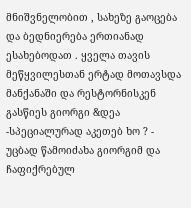მნიშვნელობით , სახეზე გაოცება და ბედნიერება ერთიანად ესახებოდათ . ყველა თავის მეწყვილესთან ერტად მოთავსდა მანქანაში და რესტორნისკენ გასწიეს გიორგი &დეა -სპეციალურად აკეთებ ხო ? - უცბად წამოიძახა გიორგიმ და ჩაფიქრებულ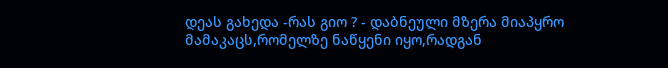დეას გახედა -რას გიო ? - დაბნეული მზერა მიაპყრო მამაკაცს,რომელზე ნაწყენი იყო,რადგან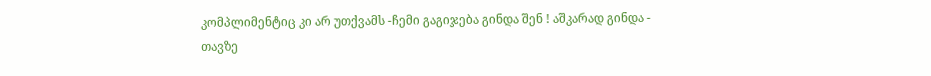კომპლიმენტიც კი არ უთქვამს -ჩემი გაგიჯება გინდა შენ ! აშკარად გინდა - თავზე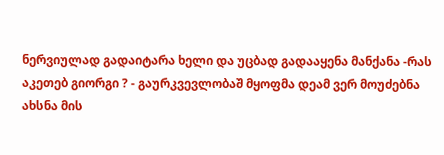ნერვიულად გადაიტარა ხელი და უცბად გადააყენა მანქანა -რას აკეთებ გიორგი ? - გაურკვევლობაშ მყოფმა დეამ ვერ მოუძებნა ახსნა მის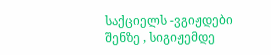საქციელს -ვგიჟდები შენზე , სიგიჟემდე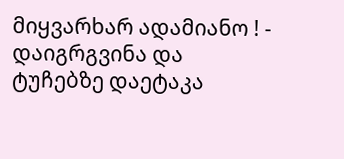მიყვარხარ ადამიანო ! - დაიგრგვინა და ტუჩებზე დაეტაკა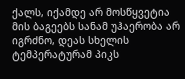ქალს, იქამდე არ მოსწყვეტია მის ბაგეებს სანამ უჰაერობა არ იგრძნო, დეას სხელის ტემპერატურამ პიკს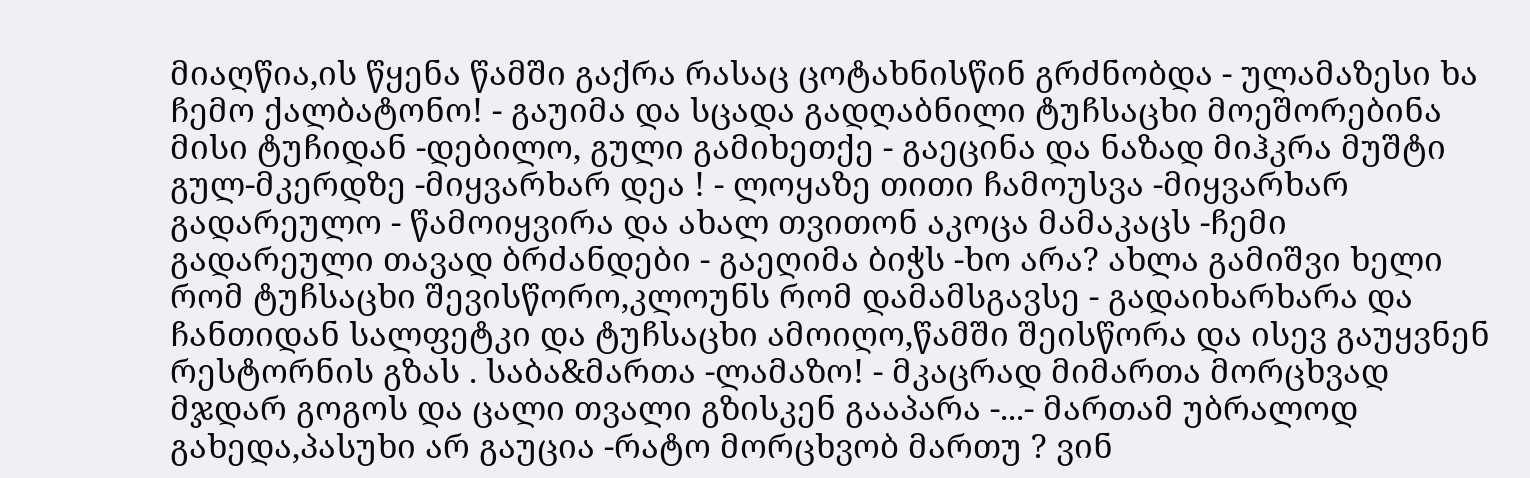მიაღწია,ის წყენა წამში გაქრა რასაც ცოტახნისწინ გრძნობდა - ულამაზესი ხა ჩემო ქალბატონო! - გაუიმა და სცადა გადღაბნილი ტუჩსაცხი მოეშორებინა მისი ტუჩიდან -დებილო, გული გამიხეთქე - გაეცინა და ნაზად მიჰკრა მუშტი გულ-მკერდზე -მიყვარხარ დეა ! - ლოყაზე თითი ჩამოუსვა -მიყვარხარ გადარეულო - წამოიყვირა და ახალ თვითონ აკოცა მამაკაცს -ჩემი გადარეული თავად ბრძანდები - გაეღიმა ბიჭს -ხო არა? ახლა გამიშვი ხელი რომ ტუჩსაცხი შევისწორო,კლოუნს რომ დამამსგავსე - გადაიხარხარა და ჩანთიდან სალფეტკი და ტუჩსაცხი ამოიღო,წამში შეისწორა და ისევ გაუყვნენ რესტორნის გზას . საბა&მართა -ლამაზო! - მკაცრად მიმართა მორცხვად მჯდარ გოგოს და ცალი თვალი გზისკენ გააპარა -...- მართამ უბრალოდ გახედა,პასუხი არ გაუცია -რატო მორცხვობ მართუ ? ვინ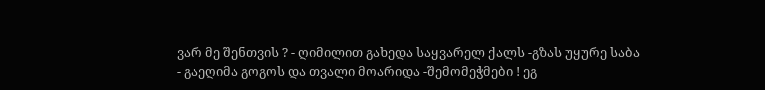ვარ მე შენთვის ? - ღიმილით გახედა საყვარელ ქალს -გზას უყურე საბა - გაეღიმა გოგოს და თვალი მოარიდა -შემომეჭმები ! ეგ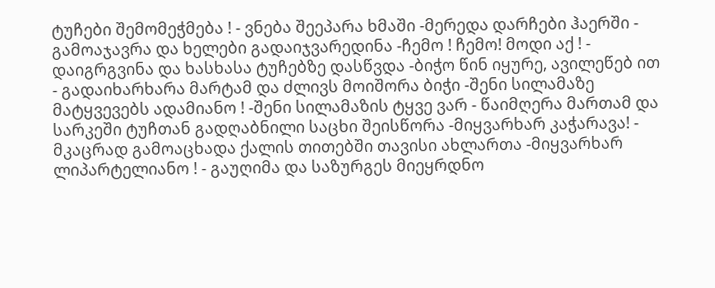ტუჩები შემომეჭმება ! - ვნება შეეპარა ხმაში -მერედა დარჩები ჰაერში - გამოაჯავრა და ხელები გადაიჯვარედინა -ჩემო ! ჩემო! მოდი აქ ! - დაიგრგვინა და ხასხასა ტუჩებზე დასწვდა -ბიჭო წინ იყურე, ავილეწებ ით - გადაიხარხარა მარტამ და ძლივს მოიშორა ბიჭი -შენი სილამაზე მატყვევებს ადამიანო ! -შენი სილამაზის ტყვე ვარ - წაიმღერა მართამ და სარკეში ტუჩთან გადღაბნილი საცხი შეისწორა -მიყვარხარ კაჭარავა! - მკაცრად გამოაცხადა ქალის თითებში თავისი ახლართა -მიყვარხარ ლიპარტელიანო ! - გაუღიმა და საზურგეს მიეყრდნო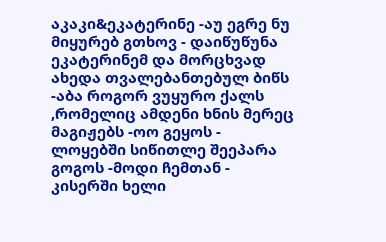აკაკი&ეკატერინე -აუ ეგრე ნუ მიყურებ გთხოვ - დაიწუწუნა ეკატერინემ და მორცხვად ახედა თვალებანთებულ ბიწს -აბა როგორ ვუყურო ქალს ,რომელიც ამდენი ხნის მერეც მაგიჟებს -ოო გეყოს - ლოყებში სიწითლე შეეპარა გოგოს -მოდი ჩემთან - კისერში ხელი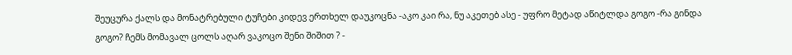შეუცურა ქალს და მონატრებული ტუჩები კიდევ ერთხელ დაუკოცნა -აკო კაი რა, ნუ აკეთებ ასე - უფრო მეტად აწიტლდა გოგო -რა გინდა გოგო? ჩემს მომავალ ცოლს აღარ ვაკოცო შენი შიშით ? -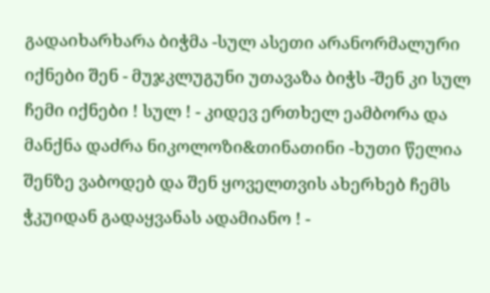გადაიხარხარა ბიჭმა -სულ ასეთი არანორმალური იქნები შენ - მუჯკლუგუნი უთავაზა ბიჭს -შენ კი სულ ჩემი იქნები ! სულ ! - კიდევ ერთხელ ეამბორა და მანქნა დაძრა ნიკოლოზი&თინათინი -ხუთი წელია შენზე ვაბოდებ და შენ ყოველთვის ახერხებ ჩემს ჭკუიდან გადაყვანას ადამიანო ! -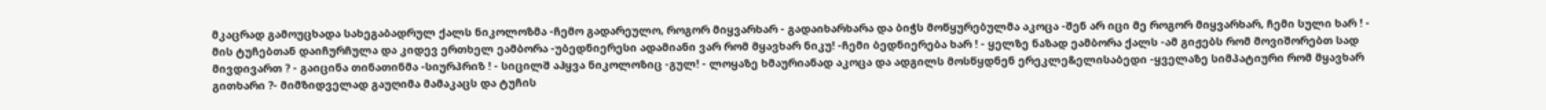მკაცრად გამოუცხადა სახეგაბადრულ ქალს ნიკოლოზმა -ჩემო გადარეულო, როგორ მიყვარხარ - გადაიხარხარა და ბიჭს მოწყურებულმა აკოცა -შენ არ იცი მე როგორ მიყვარხარ, ჩემი სული ხარ ! - მის ტუჩებთან დაიჩურჩულა და კიდევ ერთხელ ეამბორა -უბედნიერესი ადამიანი ვარ რომ მყავხარ ნიკუ! -ჩემი ბედნიერება ხარ ! - ყელზე ნაზად ეამბორა ქალს -ამ გიჟებს რომ მოვიშორებთ სად მივდივართ ? - გაიცინა თინათინმა -სიურპრიზ ! - სიცილშ აჰყვა ნიკოლოზიც -გულ! - ლოყაზე ხმაურიანად აკოცა და ადგილს მოსწყდნენ ერეკლე&ელისაბედი -ყველაზე სიმპატიური რომ მყავხარ გითხარი ?- მიმზიდველად გაუღიმა მამაკაცს და ტუჩის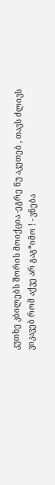კუთხე კბილებს შორის მოიქცია -ეგრე ნუ აკეთებ , თავს ძლივს ვიკავებ რომ აქვე არ გაგ*იმო ! - ვნება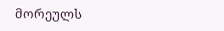მორეულს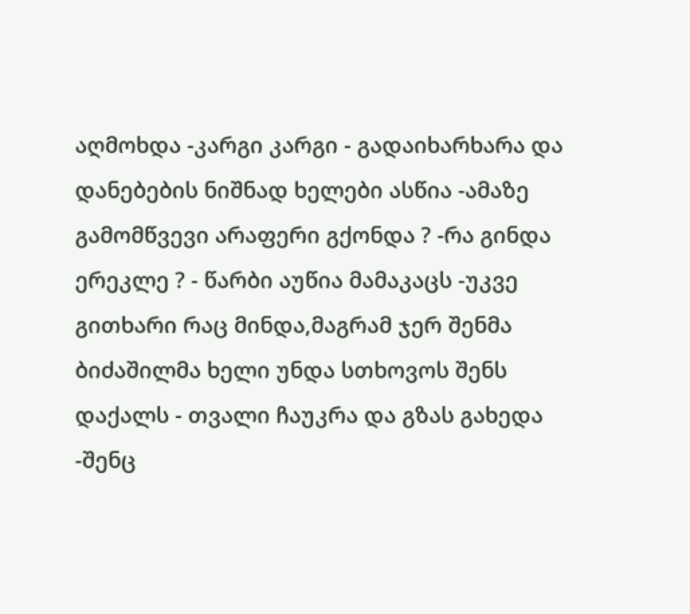აღმოხდა -კარგი კარგი - გადაიხარხარა და დანებების ნიშნად ხელები ასწია -ამაზე გამომწვევი არაფერი გქონდა ? -რა გინდა ერეკლე ? - წარბი აუწია მამაკაცს -უკვე გითხარი რაც მინდა,მაგრამ ჯერ შენმა ბიძაშილმა ხელი უნდა სთხოვოს შენს დაქალს - თვალი ჩაუკრა და გზას გახედა -შენც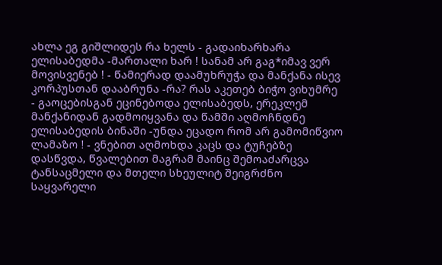ახლა ეგ გიშლიდეს რა ხელს - გადაიხარხარა ელისაბედმა -მართალი ხარ ! სანამ არ გაგ*იმავ ვერ მოვისვენებ ! - წამიერად დაამუხრუჭა და მანქანა ისევ კორპუსთან დააბრუნა -რა? რას აკეთებ ბიჭო ვიხუმრე - გაოცებისგან ეცინებოდა ელისაბედს, ერეკლემ მანქანიდან გადმოიყვანა და წამში აღმოჩნდნე ელისაბედის ბინაში -უნდა ეცადო რომ არ გამომიწვიო ლამაზო ! - ვნებით აღმოხდა კაცს და ტუჩებზე დასწვდა, წვალებით მაგრამ მაინც შემოაძარცვა ტანსაცმელი და მთელი სხეულიტ შეიგრძნო საყვარელი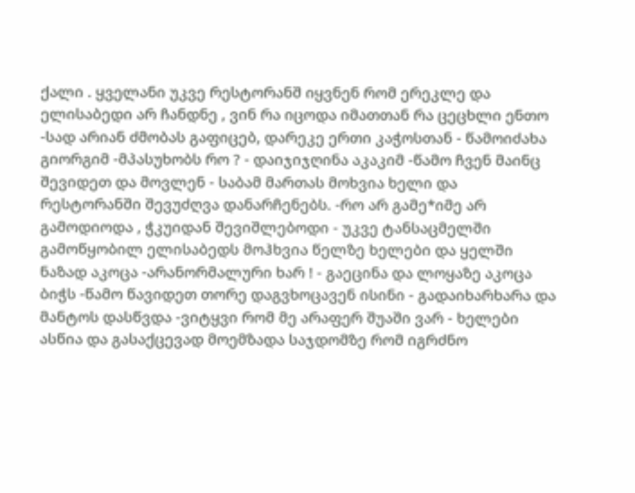ქალი . ყველანი უკვე რესტორანშ იყვნენ რომ ერეკლე და ელისაბედი არ ჩანდნე , ვინ რა იცოდა იმათთან რა ცეცხლი ენთო -სად არიან ძმობას გაფიცებ, დარეკე ერთი კაჭოსთან - წამოიძახა გიორგიმ -მპასუხობს რო ? - დაიჯიჯღინა აკაკიმ -წამო ჩვენ მაინც შევიდეთ და მოვლენ - საბამ მართას მოხვია ხელი და რესტორანში შევუძღვა დანარჩენებს. -რო არ გამე*იმე არ გამოდიოდა , ჭკუიდან შევიშლებოდი - უკვე ტანსაცმელში გამოწყობილ ელისაბედს მოჰხვია წელზე ხელები და ყელში ნაზად აკოცა -არანორმალური ხარ ! - გაეცინა და ლოყაზე აკოცა ბიჭს -წამო წავიდეთ თორე დაგვხოცავენ ისინი - გადაიხარხარა და მანტოს დასწვდა -ვიტყვი რომ მე არაფერ შუაში ვარ - ხელები ასწია და გასაქცევად მოემზადა საჯდომზე რომ იგრძნო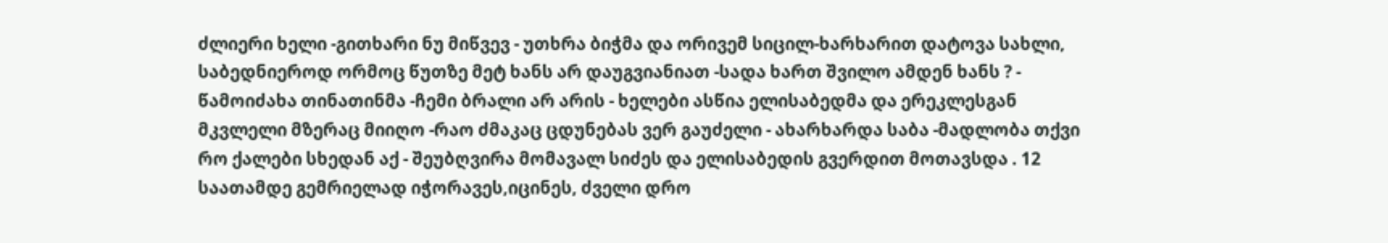ძლიერი ხელი -გითხარი ნუ მიწვევ - უთხრა ბიჭმა და ორივემ სიცილ-ხარხარით დატოვა სახლი, საბედნიეროდ ორმოც წუთზე მეტ ხანს არ დაუგვიანიათ -სადა ხართ შვილო ამდენ ხანს ? - წამოიძახა თინათინმა -ჩემი ბრალი არ არის - ხელები ასწია ელისაბედმა და ერეკლესგან მკვლელი მზერაც მიიღო -რაო ძმაკაც ცდუნებას ვერ გაუძელი - ახარხარდა საბა -მადლობა თქვი რო ქალები სხედან აქ - შეუბღვირა მომავალ სიძეს და ელისაბედის გვერდით მოთავსდა . 12 საათამდე გემრიელად იჭორავეს,იცინეს, ძველი დრო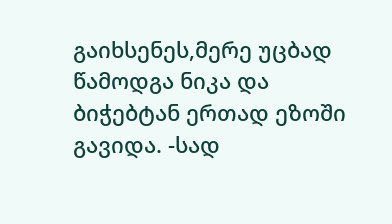გაიხსენეს,მერე უცბად წამოდგა ნიკა და ბიჭებტან ერთად ეზოში გავიდა. -სად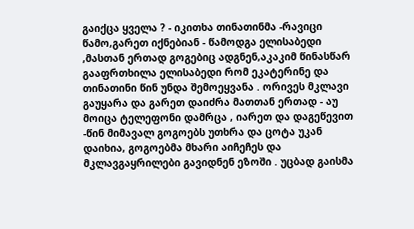გაიქცა ყველა ? - იკითხა თინათინმა -რავიცი წამო,გარეთ იქნებიან - წამოდგა ელისაბედი ,მასთან ერთად გოგებიც ადგნენ,აკაკიმ წინასწარ გააფრთხილა ელისაბედი რომ ეკატერინე და თინათინი წინ უნდა შემოეყვანა . ორივეს მკლავი გაუყარა და გარეთ დაიძრა მათთან ერთად - აუ მოიცა ტელეფონი დამრცა , იარეთ და დაგეწევით -წინ მიმავალ გოგოებს უთხრა და ცოტა უკან დაიხია, გოგოებმა მხარი აიჩეჩეს და მკლავგაყრილები გავიდნენ ეზოში . უცბად გაისმა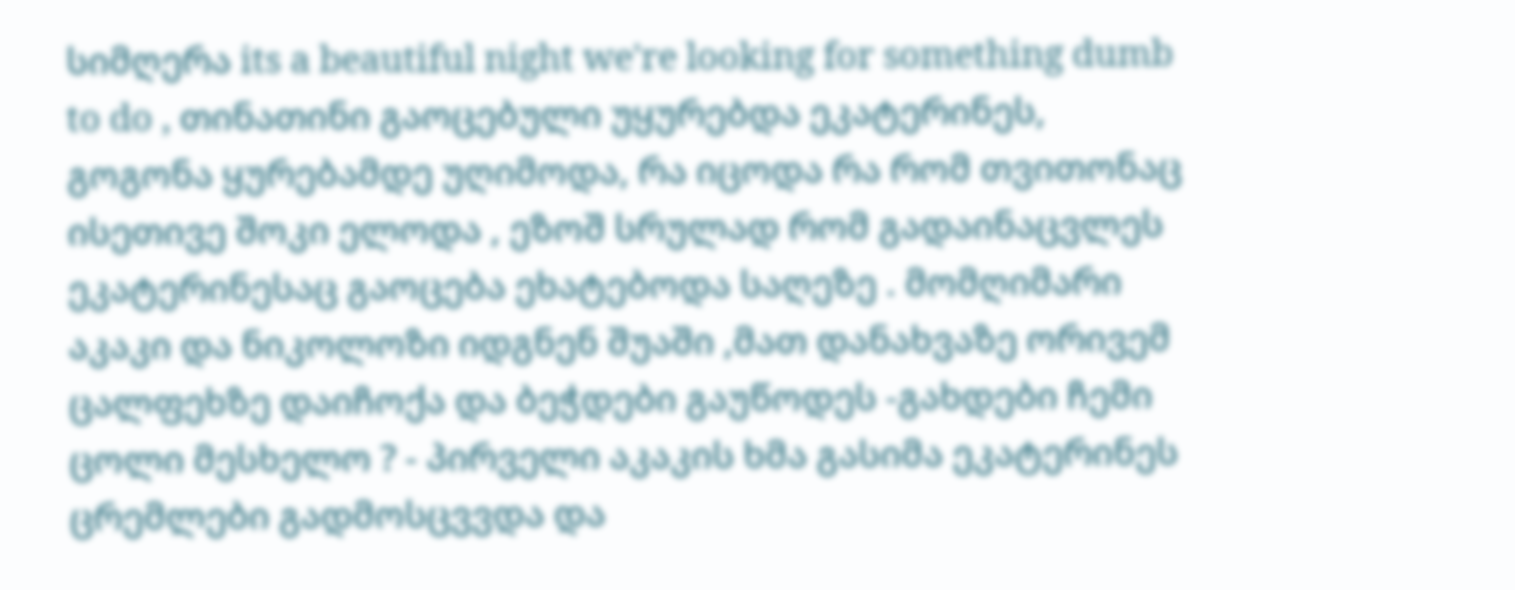სიმღერა its a beautiful night we're looking for something dumb to do , თინათინი გაოცებული უყურებდა ეკატერინეს, გოგონა ყურებამდე უღიმოდა, რა იცოდა რა რომ თვითონაც ისეთივე შოკი ელოდა , ეზოშ სრულად რომ გადაინაცვლეს ეკატერინესაც გაოცება ეხატებოდა საღეზე . მომღიმარი აკაკი და ნიკოლოზი იდგნენ შუაში ,მათ დანახვაზე ორივემ ცალფეხზე დაიჩოქა და ბეჭდები გაუწოდეს -გახდები ჩემი ცოლი მესხელო ? - პირველი აკაკის ხმა გასიმა ეკატერინეს ცრემლები გადმოსცვვდა და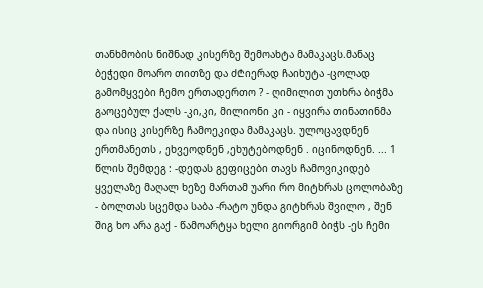თანხმობის ნიშნად კისერზე შემოახტა მამაკაცს.მანაც ბეჭედი მოარო თითზე და ძ₾იერად ჩაიხუტა -ცოლად გამომყვები ჩემო ერთადერთო ? - ღიმილით უთხრა ბიჭმა გაოცებულ ქალს -კი,კი, მილიონი კი - იყვირა თინათინმა და ისიც კისერზე ჩამოეკიდა მამაკაცს. ულოცავდნენ ერთმანეთს , ეხვეოდნენ ,ეხუტებოდნენ . იცინოდნენ. ... 1 წლის შემდეგ : -დედას გეფიცები თავს ჩამოვიკიდებ ყველაზე მაღალ ხეზე მართამ უარი რო მიტხრას ცოლობაზე - ბოლთას სცემდა საბა -რატო უნდა გიტხრას შვილო , შენ შიგ ხო არა გაქ - წამოარტყა ხელი გიორგიმ ბიჭს -ეს ჩემი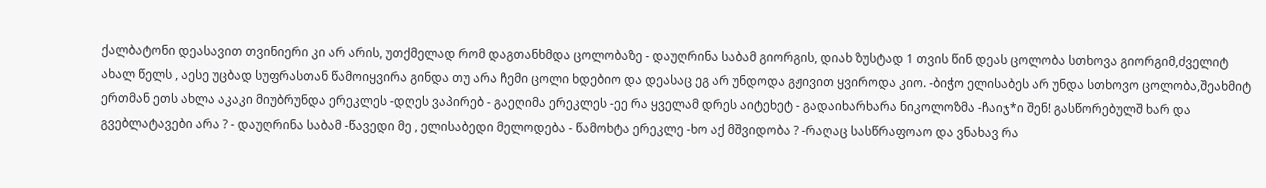ქალბატონი დეასავით თვინიერი კი არ არის, უთქმელად რომ დაგთანხმდა ცოლობაზე - დაუღრინა საბამ გიორგის, დიახ ზუსტად 1 თვის წინ დეას ცოლობა სთხოვა გიორგიმ,ძველიტ ახალ წელს , აესე უცბად სუფრასთან წამოიყვირა გინდა თუ არა ჩემი ცოლი ხდებიო და დეასაც ეგ არ უნდოდა გჟივით ყვიროდა კიო. -ბიჭო ელისაბეს არ უნდა სთხოვო ცოლობა,შეახმიტ ერთმან ეთს ახლა აკაკი მიუბრუნდა ერეკლეს -დღეს ვაპირებ - გაეღიმა ერეკლეს -ეე რა ყველამ დრეს აიტეხეტ - გადაიხარხარა ნიკოლოზმა -ჩაიჯ*ი შენ! გასწორებულშ ხარ და გვებლატავები არა ? - დაუღრინა საბამ -წავედი მე , ელისაბედი მელოდება - წამოხტა ერეკლე -ხო აქ მშვიდობა ? -რაღაც სასწრაფოაო და ვნახავ რა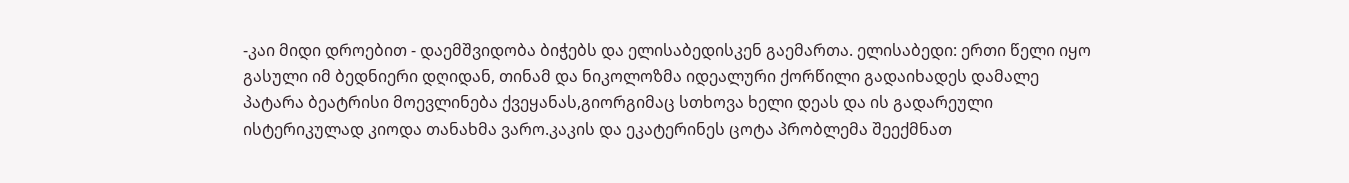-კაი მიდი დროებით - დაემშვიდობა ბიჭებს და ელისაბედისკენ გაემართა. ელისაბედი: ერთი წელი იყო გასული იმ ბედნიერი დღიდან, თინამ და ნიკოლოზმა იდეალური ქორწილი გადაიხადეს დამალე პატარა ბეატრისი მოევლინება ქვეყანას,გიორგიმაც სთხოვა ხელი დეას და ის გადარეული ისტერიკულად კიოდა თანახმა ვარო.კაკის და ეკატერინეს ცოტა პრობლემა შეექმნათ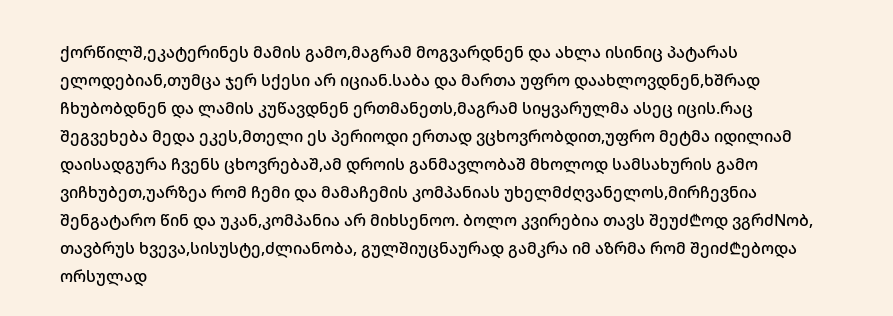ქორწილშ,ეკატერინეს მამის გამო,მაგრამ მოგვარდნენ და ახლა ისინიც პატარას ელოდებიან,თუმცა ჯერ სქესი არ იციან.საბა და მართა უფრო დაახლოვდნენ,ხშრად ჩხუბობდნენ და ლამის კუწავდნენ ერთმანეთს,მაგრამ სიყვარულმა ასეც იცის.რაც შეგვეხება მედა ეკეს,მთელი ეს პერიოდი ერთად ვცხოვრობდით,უფრო მეტმა იდილიამ დაისადგურა ჩვენს ცხოვრებაშ,ამ დროის განმავლობაშ მხოლოდ სამსახურის გამო ვიჩხუბეთ,უარზეა რომ ჩემი და მამაჩემის კომპანიას უხელმძღვანელოს,მირჩევნია შენგატარო წინ და უკან,კომპანია არ მიხსენოო. ბოლო კვირებია თავს შეუძ₾ოდ ვგრძNობ, თავბრუს ხვევა,სისუსტე,ძლიანობა, გულშიუცნაურად გამკრა იმ აზრმა რომ შეიძ₾ებოდა ორსულად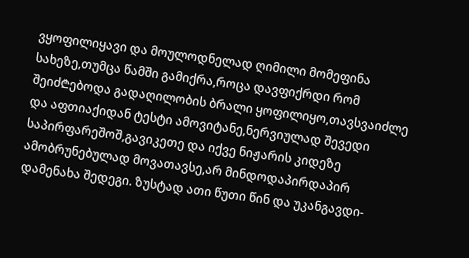ვყოფილიყავი და მოულოდნელად ღიმილი მომეფინა სახეზე,თუმცა წამში გამიქრა,როცა დავფიქრდი რომ შეიძ₾ებოდა გადაღილობის ბრალი ყოფილიყო,თავსვაიძლე და აფთიაქიდან ტესტი ამოვიტანე,ნერვიულად შევედი საპირფარეშოშ,გავიკეთე და იქვე ნიჟარის კიდეზე ამობრუნებულად მოვათავსე,არ მინდოდაპირდაპირ დამენახა შედეგი. ზუსტად ათი წუთი წინ და უკანგავდი-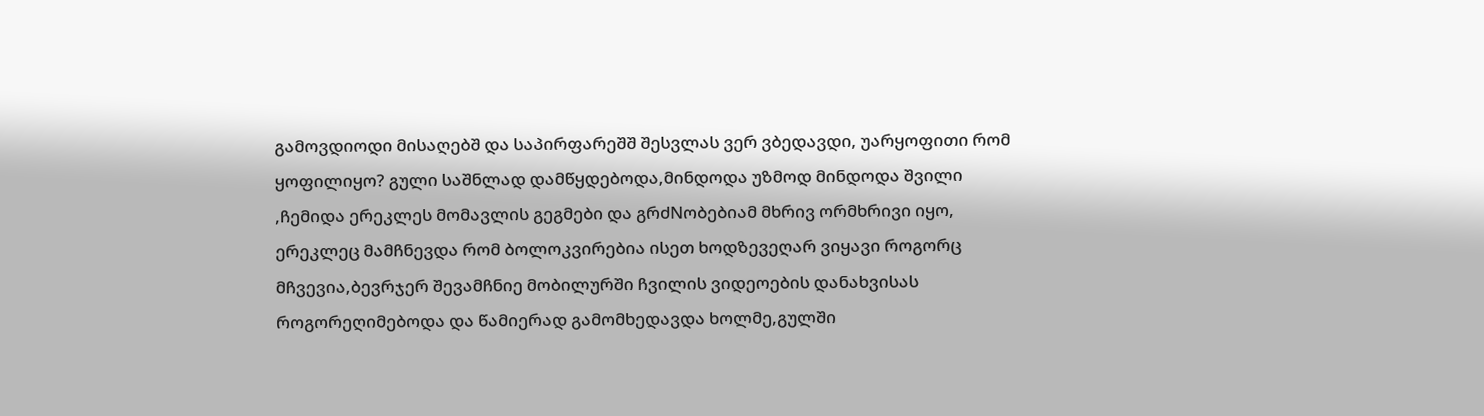გამოვდიოდი მისაღებშ და საპირფარეშშ შესვლას ვერ ვბედავდი, უარყოფითი რომ ყოფილიყო? გული საშნლად დამწყდებოდა,მინდოდა უზმოდ მინდოდა შვილი ,ჩემიდა ერეკლეს მომავლის გეგმები და გრძNობებიამ მხრივ ორმხრივი იყო, ერეკლეც მამჩნევდა რომ ბოლოკვირებია ისეთ ხოდზევეღარ ვიყავი როგორც მჩვევია,ბევრჯერ შევამჩნიე მობილურში ჩვილის ვიდეოების დანახვისას როგორეღიმებოდა და წამიერად გამომხედავდა ხოლმე,გულში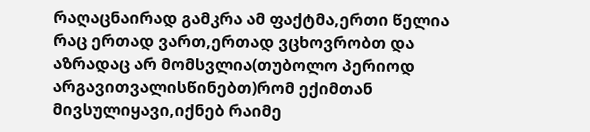რაღაცნაირად გამკრა ამ ფაქტმა,ერთი წელია რაც ერთად ვართ,ერთად ვცხოვრობთ და აზრადაც არ მომსვლია(თუბოლო პერიოდ არგავითვალისწინებთ)რომ ექიმთან მივსულიყავი,იქნებ რაიმე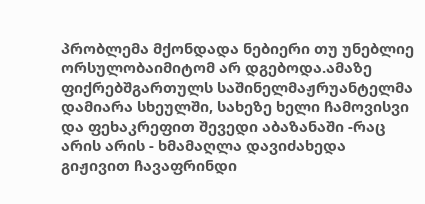პრობლემა მქონდადა ნებიერი თუ უნებლიე ორსულობაიმიტომ არ დგებოდა.ამაზე ფიქრებშგართულს საშინელმაჟრუანტელმა დამიარა სხეულში, სახეზე ხელი ჩამოვისვი და ფეხაკრეფით შევედი აბაზანაში -რაც არის არის - ხმამაღლა დავიძახედა გიჟივით ჩავაფრინდი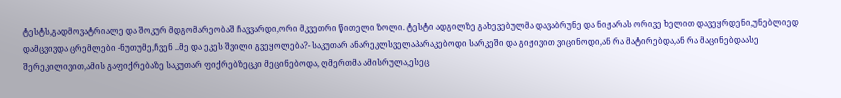ტესტს,გადმოვატრიალე და შოკურ მდგომარეობაშ ჩავვარდი,ორი მკვეთრი წითელი ზოლი. ტესტი ადგილზე გახევებულმა დავაბრუნე და ნიჟარას ორივე ხელით დავეყრდენი,უნებლიედ დამცვივდა ცრემლები -ნუთუმე,ჩვენ ..მე და ეკეს შვილი გვეყოლება?- საკუთარ ანარეკლსველაპარაკებოდი სარკეში და გიჟივით ვიცინოდი,ან რა მატირებდა,ან რა მაცინებდაასე შერეკილივით,ამის გაფიქრებაზე საკუთარ ფიქრებზეცკი მეცინებოდა, ღმერთმა ამისრულა,ესეც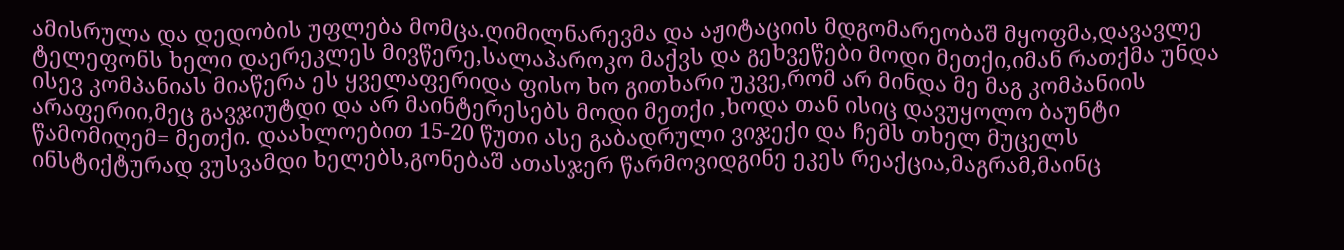ამისრულა და დედობის უფლება მომცა.ღიმილნარევმა და აჟიტაციის მდგომარეობაშ მყოფმა,დავავლე ტელეფონს ხელი დაერეკლეს მივწერე,სალაპაროკო მაქვს და გეხვეწები მოდი მეთქი,იმან რათქმა უნდა ისევ კომპანიას მიაწერა ეს ყველაფერიდა ფისო ხო გითხარი უკვე,რომ არ მინდა მე მაგ კომპანიის არაფერიი,მეც გავჯიუტდი და არ მაინტერესებს მოდი მეთქი ,ხოდა თან ისიც დავუყოლო ბაუნტი წამომიღემ= მეთქი. დაახლოებით 15-20 წუთი ასე გაბადრული ვიჯექი და ჩემს თხელ მუცელს ინსტიქტურად ვუსვამდი ხელებს,გონებაშ ათასჯერ წარმოვიდგინე ეკეს რეაქცია,მაგრამ,მაინც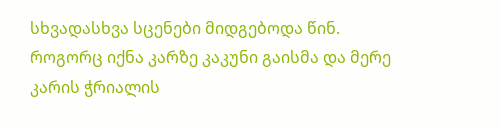სხვადასხვა სცენები მიდგებოდა წინ. როგორც იქნა კარზე კაკუნი გაისმა და მერე კარის ჭრიალის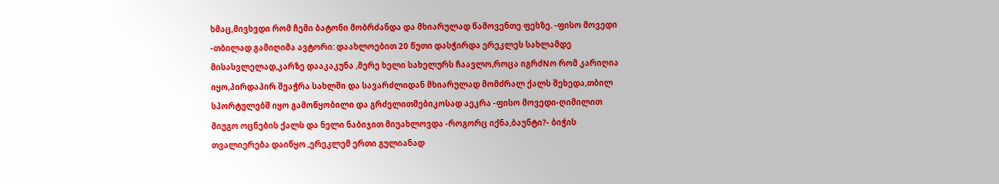ხმაც,მივხვდი რომ ჩემი ბატონი მობრძანდა და მხიარულად წამოვენთე ფეხზე. -ფისო მოვედი -თბილად გამიღიმა ავტორი: დაახლოებით 20 წუთი დასჭირდა ერეკლეს სახლამდე მისასვლელად,კარზე დააკაკუნა ,მერე ხელი სახელურს ჩაავლო,როცა იგრძNო რომ კარიღია იყო,პირდაპირ შეაჭრა სახლში და სავარძლიდან მხიარულად მომძრალ ქალს შეხედა,თბილ სპორტულებშ იყო გამოწყობილი და გრძელითმებიკოსად აეკრა -ფისო მოვედი-ღიმილით მიუგო ოცნების ქალს და ნელი ნაბიჯით მიუახლოვდა -როგორც იქნა,ბაუნტი?- ბიჭის თვალიერება დაიწყო ,ერეკლემ ერთი გულიანად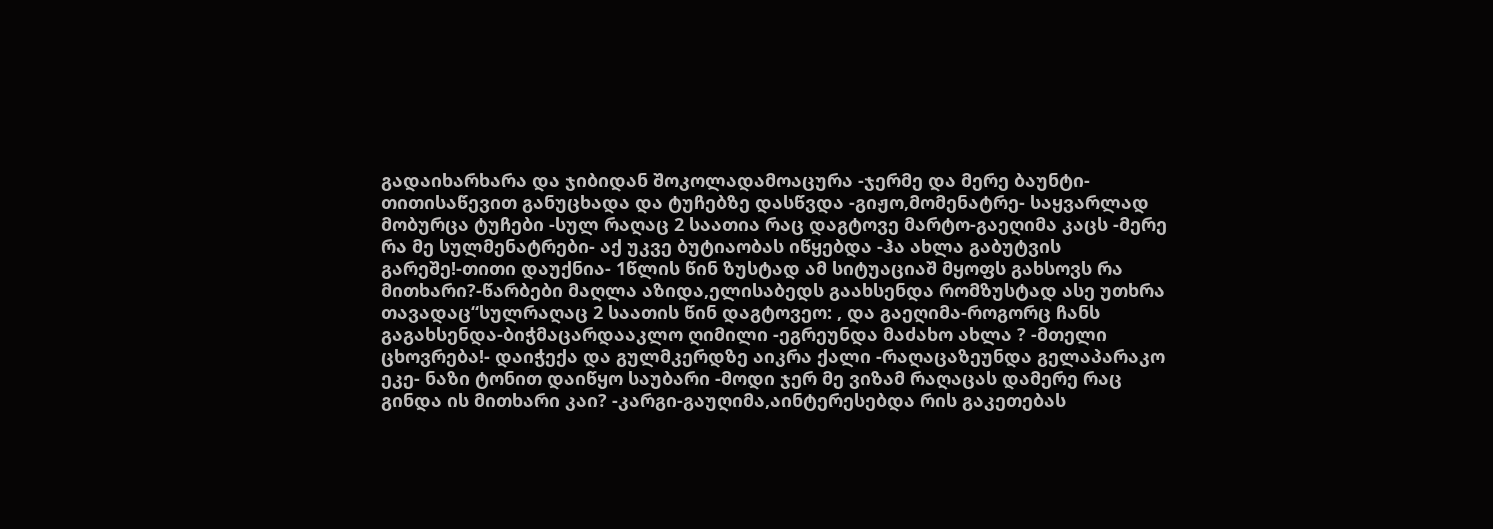გადაიხარხარა და ჯიბიდან შოკოლადამოაცურა -ჯერმე და მერე ბაუნტი- თითისაწევით განუცხადა და ტუჩებზე დასწვდა -გიჟო,მომენატრე- საყვარლად მობურცა ტუჩები -სულ რაღაც 2 საათია რაც დაგტოვე მარტო-გაეღიმა კაცს -მერე რა მე სულმენატრები- აქ უკვე ბუტიაობას იწყებდა -ჰა ახლა გაბუტვის გარეშე!-თითი დაუქნია- 1წლის წინ ზუსტად ამ სიტუაციაშ მყოფს გახსოვს რა მითხარი?-წარბები მაღლა აზიდა,ელისაბედს გაახსენდა რომზუსტად ასე უთხრა თავადაც“სულრაღაც 2 საათის წინ დაგტოვეო: , და გაეღიმა-როგორც ჩანს გაგახსენდა-ბიჭმაცარდააკლო ღიმილი -ეგრეუნდა მაძახო ახლა ? -მთელი ცხოვრება!- დაიჭექა და გულმკერდზე აიკრა ქალი -რაღაცაზეუნდა გელაპარაკო ეკე- ნაზი ტონით დაიწყო საუბარი -მოდი ჯერ მე ვიზამ რაღაცას დამერე რაც გინდა ის მითხარი კაი? -კარგი-გაუღიმა,აინტერესებდა რის გაკეთებას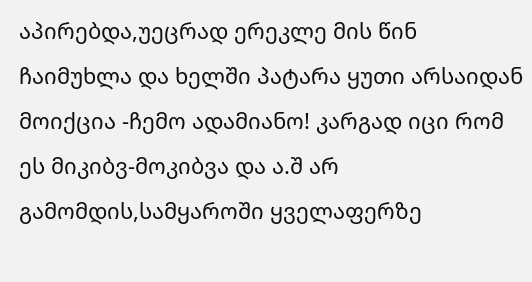აპირებდა,უეცრად ერეკლე მის წინ ჩაიმუხლა და ხელში პატარა ყუთი არსაიდან მოიქცია -ჩემო ადამიანო! კარგად იცი რომ ეს მიკიბვ-მოკიბვა და ა.შ არ გამომდის,სამყაროში ყველაფერზე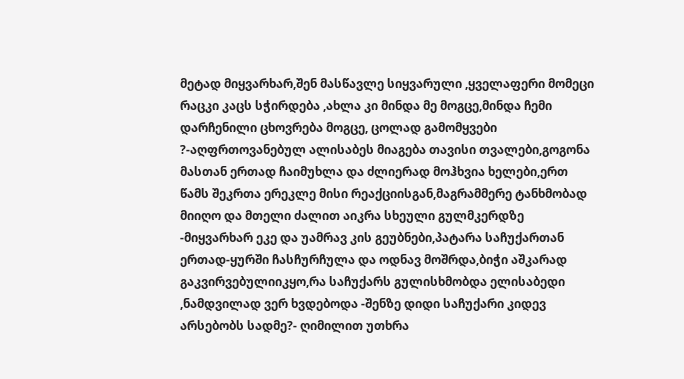მეტად მიყვარხარ,შენ მასწავლე სიყვარული ,ყველაფერი მომეცი რაცკი კაცს სჭირდება ,ახლა კი მინდა მე მოგცე,მინდა ჩემი დარჩენილი ცხოვრება მოგცე, ცოლად გამომყვები ?-აღფრთოვანებულ ალისაბეს მიაგება თავისი თვალები,გოგონა მასთან ერთად ჩაიმუხლა და ძლიერად მოჰხვია ხელები,ერთ წამს შეკრთა ერეკლე მისი რეაქციისგან,მაგრამმერე ტანხმობად მიიღო და მთელი ძალით აიკრა სხეული გულმკერდზე -მიყვარხარ ეკე და უამრავ კის გეუბნები,პატარა საჩუქართან ერთად-ყურში ჩასჩურჩულა და ოდნავ მოშრდა,ბიჭი აშკარად გაკვირვებულიიკყო,რა საჩუქარს გულისხმობდა ელისაბედი ,ნამდვილად ვერ ხვდებოდა -შენზე დიდი საჩუქარი კიდევ არსებობს სადმე?- ღიმილით უთხრა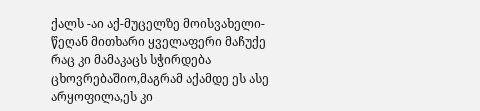ქალს -აი აქ-მუცელზე მოისვახელი- წეღან მითხარი ყველაფერი მაჩუქე რაც კი მამაკაცს სჭირდება ცხოვრებაშიო,მაგრამ აქამდე ეს ასე არყოფილა,ეს კი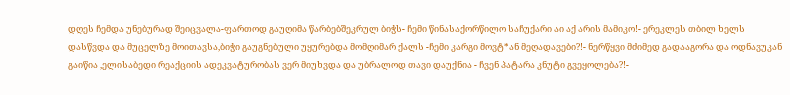დღეს ჩემდა უნებურად შეიცვალა-ფართოდ გაუღიმა წარბებშეკრულ ბიჭს- ჩემი წინასაქორწილო საჩუქარი აი აქ არის მამიკო!- ერეკლეს თბილ ხელს დასწვდა და მუცელზე მოითავსა,ბიჭი გაუგნებული უყურებდა მომღიმარ ქალს -ჩემი კარგი მოვტ*ან მეღადავები?!- ნერწყვი მძიმედ გადააგორა და ოდნავუკან გაიწია ,ელისაბედი რეაქციის ადეკვატურობას ვერ მიუხვდა და უბრალოდ თავი დაუქნია - ჩვენ პატარა კნუტი გვეყოლება?!-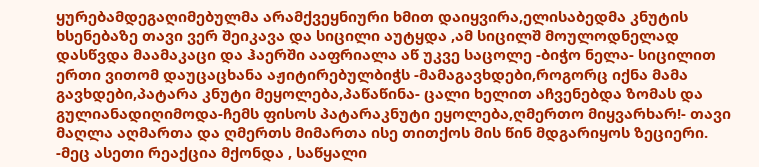ყურებამდეგაღიმებულმა არამქვეყნიური ხმით დაიყვირა,ელისაბედმა კნუტის ხსენებაზე თავი ვერ შეიკავა და სიცილი აუტყდა ,ამ სიცილშ მოულოდნელად დასწვდა მაამაკაცი და ჰაერში ააფრიალა აწ უკვე საცოლე -ბიჭო ნელა- სიცილით ერთი ვითომ დაუცაცხანა აჟიტირებულბიჭს -მამაგავხდები,როგორც იქნა მამა გავხდები,პატარა კნუტი მეყოლება,პაწაწინა- ცალი ხელით აჩვენებდა ზომას და გულიანადიღიმოდა-ჩემს ფისოს პატარაკნუტი ეყოლება,ღმერთო მიყვარხარ!- თავი მაღლა აღმართა და ღმერთს მიმართა ისე თითქოს მის წინ მდგარიყოს ზეციერი. -მეც ასეთი რეაქცია მქონდა , საწყალი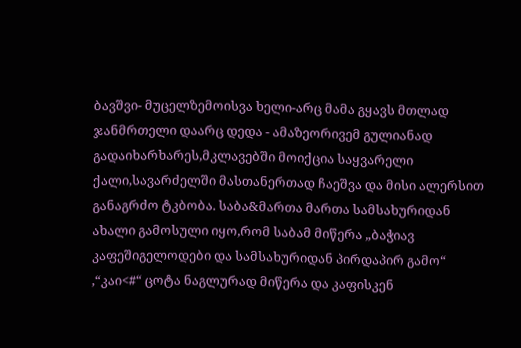ბავშვი- მუცელზემოისვა ხელი-არც მამა გყავს მთლად ჯანმრთელი დაარც დედა - ამაზეორივემ გულიანად გადაიხარხარეს,მკლავებში მოიქცია საყვარელი ქალი,სავარძელში მასთანერთად ჩაეშვა და მისი ალერსით განაგრძო ტკბობა. საბა&მართა მართა სამსახურიდან ახალი გამოსული იყო,რომ საბამ მიწერა „ბაჭიავ კაფეშიგელოდები და სამსახურიდან პირდაპირ გამო“ ,“კაი<#“ ცოტა ნაგლურად მიწერა და კაფისკენ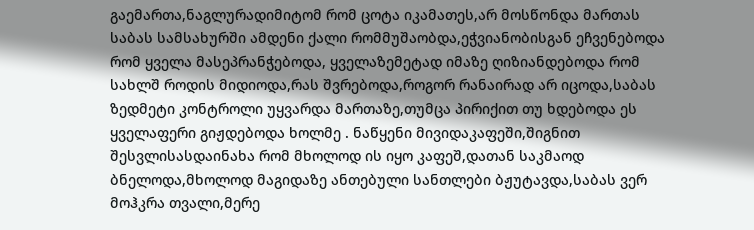გაემართა,ნაგლურადიმიტომ რომ ცოტა იკამათეს,არ მოსწონდა მართას საბას სამსახურში ამდენი ქალი რომმუშაობდა,ეჭვიანობისგან ეჩვენებოდა რომ ყველა მასეპრანჭებოდა, ყველაზემეტად იმაზე ღიზიანდებოდა რომ სახლშ როდის მიდიოდა,რას შვრებოდა,როგორ რანაირად არ იცოდა,საბას ზედმეტი კონტროლი უყვარდა მართაზე,თუმცა პირიქით თუ ხდებოდა ეს ყველაფერი გიჟდებოდა ხოლმე . ნაწყენი მივიდაკაფეში,შიგნით შესვლისასდაინახა რომ მხოლოდ ის იყო კაფეშ,დათან საკმაოდ ბნელოდა,მხოლოდ მაგიდაზე ანთებული სანთლები ბჟუტავდა,საბას ვერ მოჰკრა თვალი,მერე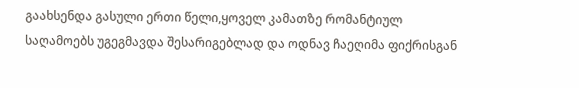გაახსენდა გასული ერთი წელი,ყოველ კამათზე რომანტიულ საღამოებს უგეგმავდა შესარიგებლად და ოდნავ ჩაეღიმა ფიქრისგან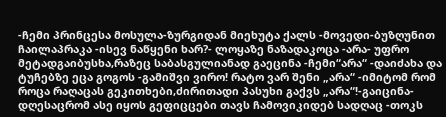-ჩემი პრინცესა მოსულა-ზურგიდან მიეხუტა ქალს -მოვედი-ბუზღუნით ჩაილაპრაკა -ისევ ნაწყენი ხარ?- ლოყაზე ნაზადაკოცა -არა- უფრო მეტადგაიბუსხა,რაზეც საბასგულიანად გაეცინა -ჩემი“არა“ -დაიძახა და ტუჩებზე ეცა გოგოს -გამიშვი ვირო! რატო ვარ შენი „არა“ -იმიტომ რომ როცა რაღაცას გეკითხები,ძირითადი პასუხი გაქვს „არა“!-გაიცინა-დღესაცრომ ასე იყოს გეფიცცები თავს ჩამოვიკიდებ სადღაც -თოკს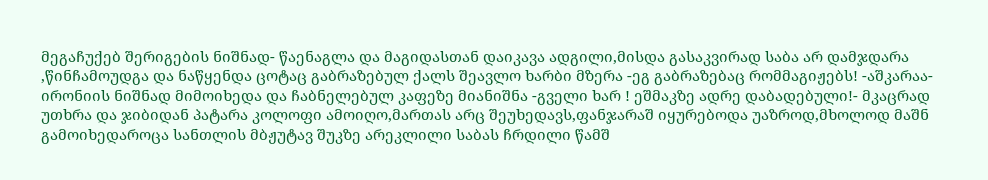მეგაჩუქებ შერიგების ნიშნად- წაენაგლა და მაგიდასთან დაიკავა ადგილი,მისდა გასაკვირად საბა არ დამჯდარა ,წინჩამოუდგა და ნაწყენდა ცოტაც გაბრაზებულ ქალს შეავლო ხარბი მზერა -ეგ გაბრაზებაც რომმაგიჟებს! -აშკარაა- ირონიის ნიშნად მიმოიხედა და ჩაბნელებულ კაფეზე მიანიშნა -გველი ხარ ! ეშმაკზე ადრე დაბადებული!- მკაცრად უთხრა და ჯიბიდან პატარა კოლოფი ამოიღო,მართას არც შეუხედავს,ფანჯარაშ იყურებოდა უაზროდ,მხოლოდ მაშნ გამოიხედაროცა სანთლის მბჟუტავ შუკზე არეკლილი საბას ჩრდილი წამშ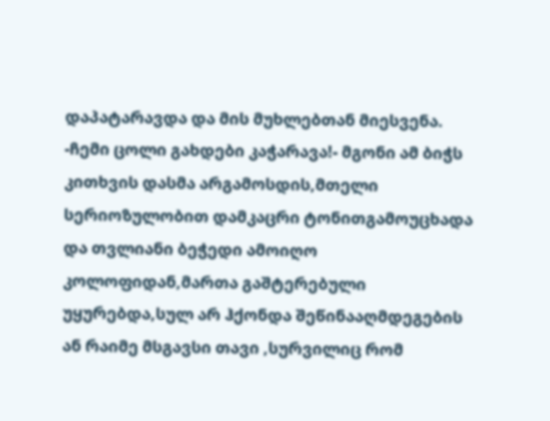დაპატარავდა და მის მუხლებთან მიესვენა. -ჩემი ცოლი გახდები კაჭარავა!- მგონი ამ ბიჭს კითხვის დასმა არგამოსდის,მთელი სერიოზულობით დამკაცრი ტონითგამოუცხადა და თვლიანი ბეჭედი ამოიღო კოლოფიდან,მართა გაშტერებული უყურებდა,სულ არ ჰქონდა შეწინააღმდეგების ან რაიმე მსგავსი თავი ,სურვილიც რომ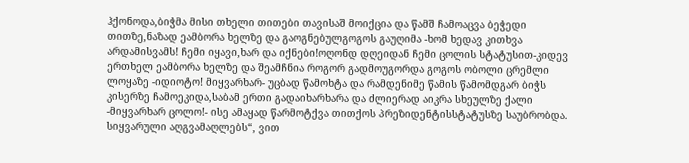ჰქონოდა,ბიჭმა მისი თხელი თითები თავისაშ მოიქცია და წამშ ჩამოაცვა ბეჭედი თითზე,ნაზად ეამბორა ხელზე და გაოგნებულგოგოს გაუღიმა -ხომ ხედავ კითხვა არდამისვამს! ჩემი იყავი,ხარ და იქნები!ოღონდ დღეიდან ჩემი ცოლის სტატუსით-კიდევ ერთხელ ეამბორა ხელზე და შეამჩნია როგორ გადმოუგორდა გოგოს ობოლი ცრემლი ლოყაზე -იდიოტო! მიყვარხარ- უცბად წამოხტა და რამდენიმე წამის წამომდგარ ბიჭს კისერზე ჩამოეკიდა,საბამ ერთი გადაიხარხარა და ძლიერად აიკრა სხეულზე ქალი -მიყვარხარ ცოლო!- ისე ამაყად წარმოტქვა თითქოს პრეზიდენტისსტატუსზე საუბრობდა. სიყვარული აღგვამაღლებს“, ვით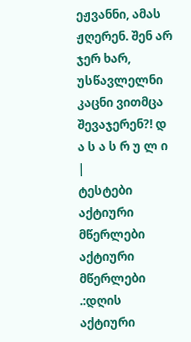ეჟვანნი, ამას ჟღერენ. შენ არ ჯერ ხარ, უსწავლელნი კაცნი ვითმცა შევაჯერენ?! დ ა ს ა ს რ უ ლ ი |
ტესტები
აქტიური მწერლები
აქტიური მწერლები
.:დღის აქტიური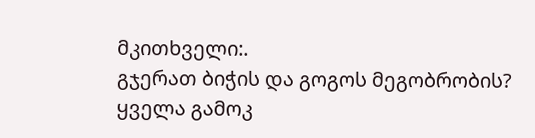მკითხველი:.
გჯერათ ბიჭის და გოგოს მეგობრობის?
ყველა გამოკ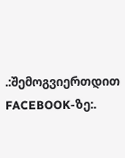.:შემოგვიერთდით FACEBOOK-ზე:.